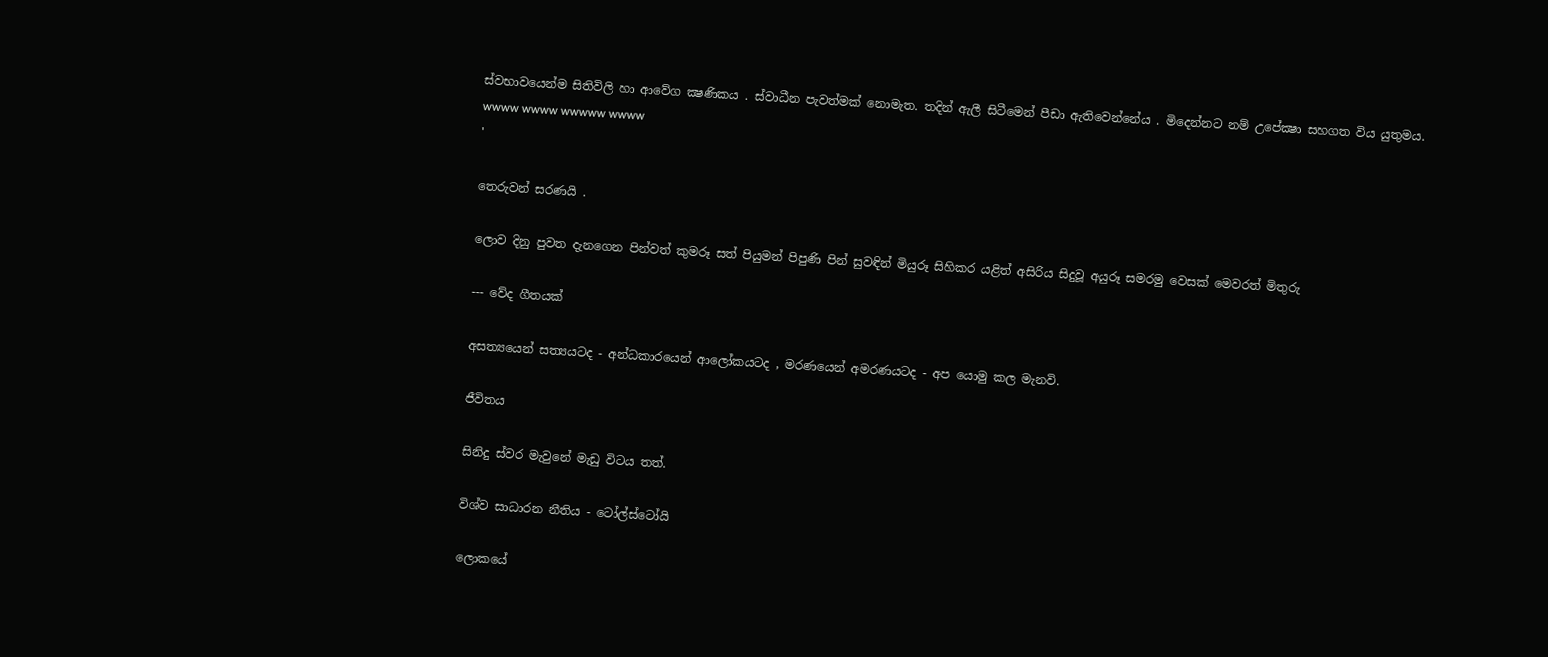ස්වභාවයෙන්ම සිතිවිලි හා ආවේග ක්‍ෂණිකය . ස්වාධීන පැවත්මක් නොමැත. තදින් ඇලී සිටීමෙන් පීඩා ඇතිවෙන්නේය . මිදෙන්නට නම් උපේක්‍ෂා සහගත විය යුතුමය.
wwww wwww wwwww wwww
'

තෙරුවන් සරණයි .

ලොව දිනු පුවත දැනගෙන පින්වත් කුමරූ සත් පියුමන් පිපුණි පින් සුවඳින් මියුරූ සිහිකර යළිත් අසිරිය සිදුවූ අයුරූ සමරමු වෙසක් මෙවරත් මිතුරු

--- වේද ගීතයක්

අසත්‍යයෙන් සත්‍යයටද - අන්ධකාරයෙන් ආලෝකයටද , මරණයෙන් අමරණයටද - අප යොමු කල මැනවි.

ජීවිතය

සිනිදු ස්වර මැවුනේ මැඩු විටය තත්.

විශ්ව සාධාරන නීතිය - ටෝල්ස්ටෝයි

ලොකයේ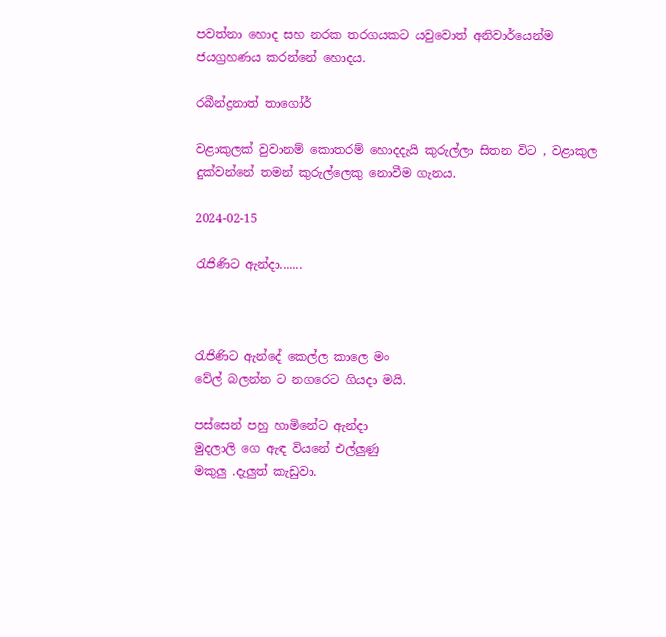පවත්නා හොද සහ නරක තරගයකට යවුවොත් අනිවාර්යෙන්ම ජයග්‍රහණය කරන්නේ හොදය.

රබීන්ද්‍රනාත් තාගෝර්

වළාකුලක් වුවානම් කොතරම් හොදදැයි කුරුල්ලා සිතන විට , වළාකුල දුක්වන්නේ තමන් කුරුල්ලෙකු නොවීම ගැනය.

2024-02-15

රැජිණිට ඇන්දා.......



රැජිණිට ඇන්දේ කෙල්ල කාලෙ මං
වේල් බලන්න ට නගරෙට ගියදා මයි.

පස්සෙන් පහු හාමිනේට ඇන්දා
මුදලාලි ගෙ ඇඳ වියනේ එල්ලුණු
මකුලු .දැලුත් කැඩුවා.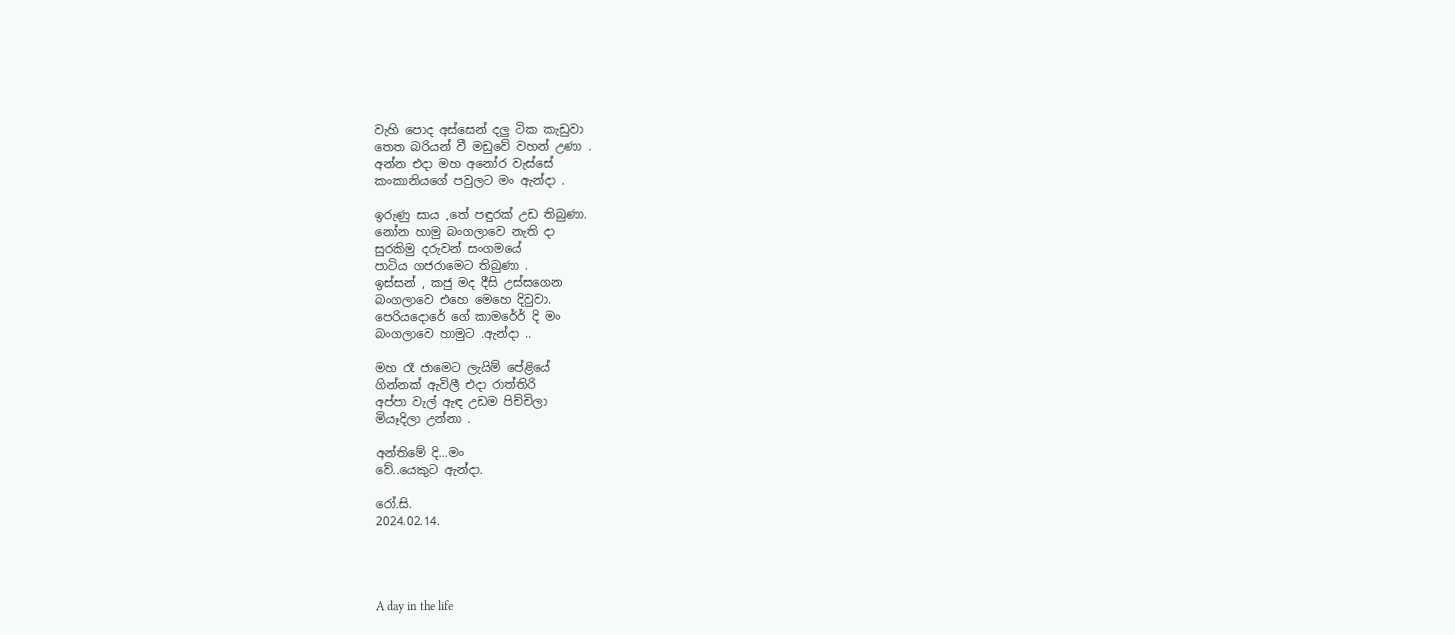වැහි පොද අස්සෙන් දලු ටික කැඩුවා
තෙත බරියන් වී මඩුවේ වහන් උණා .
අන්න එදා මහ අනෝර වැස්සේ
කංකානියගේ පවුලට මං ඇන්දා .

ඉරුණු සාය ,තේ පඳුරක් උඩ තිබුණා.
නෝන හාමු බංගලාවෙ නැති දා
සුරකිමු දරුවන් සංගමයේ
පාටිය ගජරාමෙට තිබුණා .
ඉස්සන් , කජු මද දීසි උස්සගෙන
බංගලාවෙ එහෙ මෙහෙ දිවුවා.
පෙරියදොරේ ගේ කාමර්‍රේ දි මං
බංගලාවෙ හාමුට .ඇන්දා ..

මහ රෑ ජාමෙට ලැයිම් පේළියේ
ගින්නක් ඇවිලී එදා රාත්තිරි
අප්පා වැල් ඇඳ උඩම පිච්චිලා
මියෑදිලා උන්නා .

අන්තිමේ දි...මං
වේ..යෙකුට ඇන්දා.

රෝ.සි.
2024.02.14.




A day in the life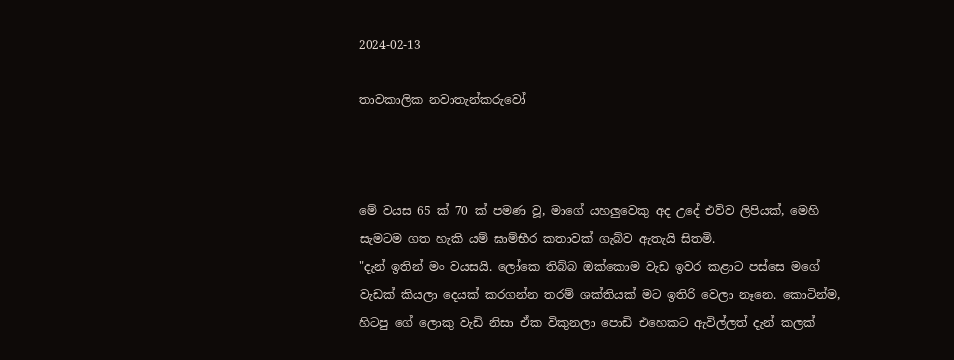2024-02-13

තාවකාලික නවාතැන්කරුවෝ



මේ වයස 65 ක් 70 ක් පමණ වූ, මාගේ යහලුවෙකු අද උදේ එව්ව ලිපියක්, මෙහි සැමටම ගත හැකි යම් ඝාම්භීර කතාවක් ගැබ්ව ඇතැයි සිතමි.
"දැන් ඉතින් මං වයසයි. ලෝකෙ තිබ්බ ඔක්කොම වැඩ ඉවර කළාට පස්සෙ මගේ වැඩක් කියලා දෙයක් කරගන්න තරම් ශක්තියක් මට ඉතිරි වෙලා නෑනෙ. කොටින්ම, හිටපු ගේ ලොකු වැඩි නිසා ඒක විකුනලා පොඩි එහෙකට ඇවිල්ලත් දැන් කලක්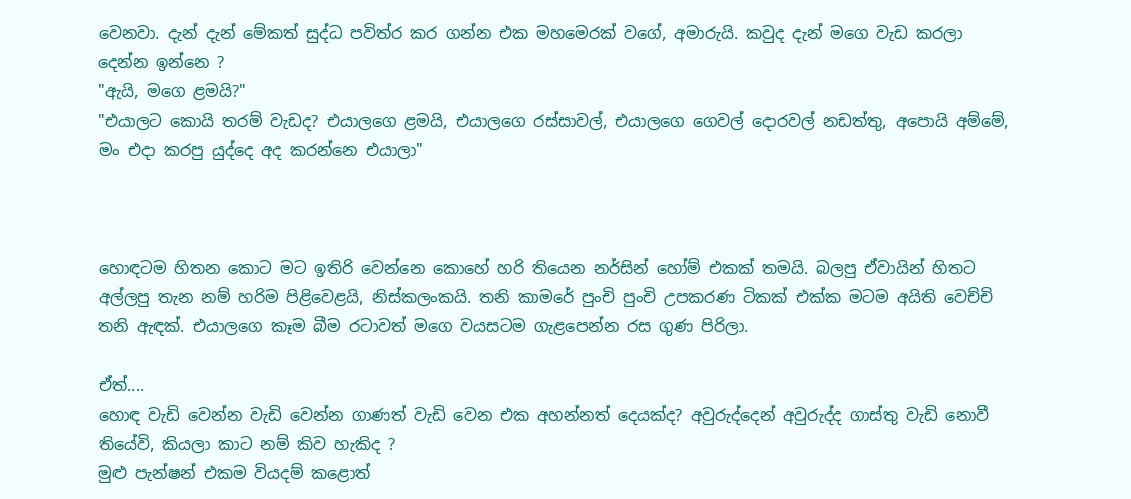වෙනවා. දැන් දැන් මේකත් සුද්ධ පවිත්ර කර ගන්න එක මහමෙරක් වගේ, අමාරුයි. කවුද දැන් මගෙ වැඩ කරලා දෙන්න ඉන්නෙ ?
"ඇයි, මගෙ ළමයි?"
"එයාලට කොයි තරම් වැඩද? එයාලගෙ ළමයි, එයාලගෙ රස්සාවල්, එයාලගෙ ගෙවල් දොරවල් නඩත්තු, අපොයි අම්මේ, මං එදා කරපු යුද්දෙ අද කරන්නෙ එයාලා"



හොඳටම හිතන කොට මට ඉතිරි වෙන්නෙ කොහේ හරි තියෙන නර්සින් හෝම් එකක් තමයි. බලපු ඒවායින් හිතට අල්ලපු තැන නම් හරිම පිළිවෙළයි, නිස්කලංකයි. තනි කාමරේ පුංචි පුංචි උපකරණ ටිකක් එක්ක මටම අයිති වෙච්චි තනි ඇඳක්. එයාලගෙ කෑම බීම රටාවත් මගෙ වයසටම ගැළපෙන්න රස ගුණ පිරිලා.

ඒත්....
හොඳ වැඩි වෙන්න වැඩි වෙන්න ගාණත් වැඩි වෙන එක අහන්නත් දෙයක්ද? අවුරුද්දෙන් අවුරුද්ද ගාස්තු වැඩි නොවී තියේවි, කියලා කාට නම් කිව හැකිද ?
මුළු පැන්ෂන් එකම වියදම් කළොත්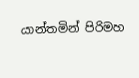යාන්තමින් පිරිමහ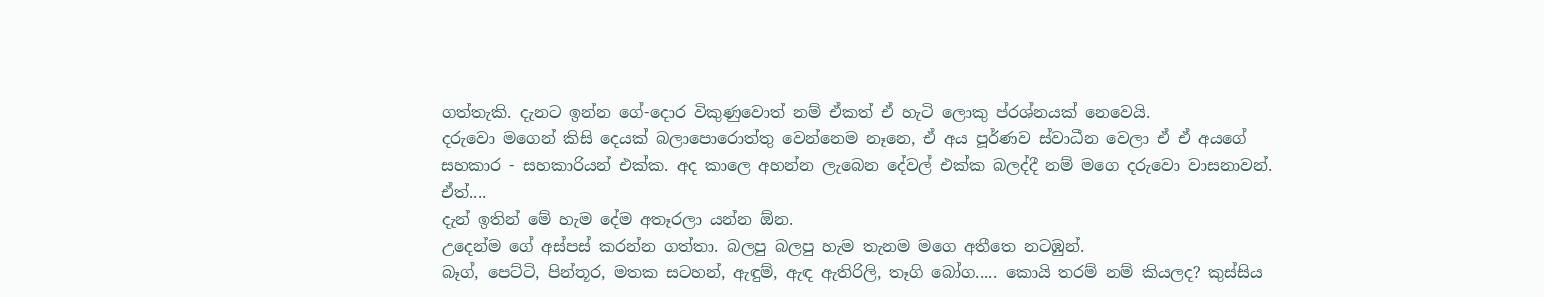ගත්තැකි. දැනට ඉන්න ගේ-දොර විකුණුවොත් නම් ඒකත් ඒ හැටි ලොකු ප්රශ්නයක් නෙවෙයි.
දරුවො මගෙන් කිසි දෙයක් බලාපොරොත්තු වෙන්නෙම නෑනෙ, ඒ අය පූර්ණව ස්වාධීන වෙලා ඒ ඒ අයගේ සහකාර - සහකාරියන් එක්ක. අද කාලෙ අහන්න ලැබෙන දේවල් එක්ක බලද්දී නම් මගෙ දරුවො වාසනාවන්.
ඒත්....
දැන් ඉතින් මේ හැම දේම අතෑරලා යන්න ඕන.
උදෙන්ම ගේ අස්පස් කරන්න ගත්තා. බලපු බලපු හැම තැනම මගෙ අතීතෙ නටඹුන්.
බෑග්, පෙට්ටි, පින්තූර, මතක සටහන්, ඇඳුම්, ඇඳ ඇතිරිලි, තෑගි බෝග..... කොයි තරම් නම් කියලද? කුස්සිය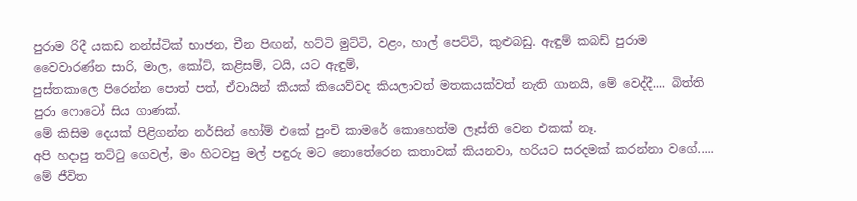පුරාම රිදී යකඩ නන්ස්ටික් භාජන, චීන පිඟන්, හට්ටි මුට්ටි, වළං, හාල් පෙට්ටි, කුළුබඩු. ඇඳුම් කබඩ් පුරාම වෛවාරණ්න සාරි, මාල, කෝට්, කළිසම්, ටයි, යට ඇඳුම්,
පුස්තකාලෙ පිරෙන්න පොත් පත්, ඒවායින් කීයක් කියෙව්වද කියලාවත් මතකයක්වත් නැති ගානයි, මේ වෙද්දී.... බිත්ති පුරා ෆොටෝ සිය ගාණක්.
මේ කිසිම දෙයක් පිළිගන්න නර්සින් හෝම් එකේ පුංචි කාමරේ කොහෙත්ම ලෑස්ති වෙන එකක් නෑ.
අපි හදාපු තට්ටු ගෙවල්, මං හිටවපු මල් පඳුරු මට නොතේරෙන කතාවක් කියනවා, හරියට සරදමක් කරන්නා වගේ.....
මේ ජීවිත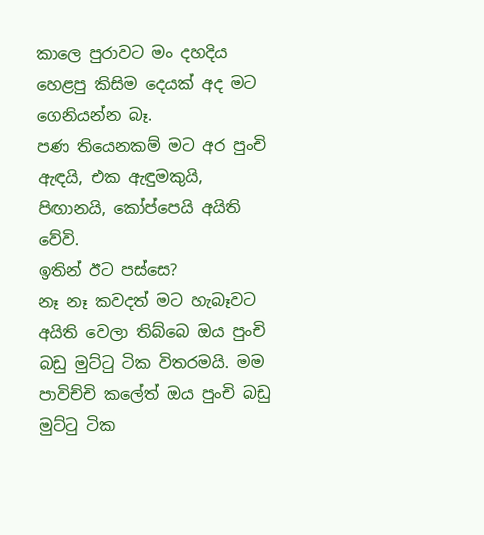කාලෙ පුරාවට මං දහදිය හෙළපු කිසිම දෙයක් අද මට ගෙනියන්න බෑ.
පණ තියෙනකම් මට අර පුංචි ඇඳයි, එක ඇඳුමකුයි, පිඟානයි, කෝප්පෙයි අයිති වේවි.
ඉතින් ඊට පස්සෙ?
නෑ නෑ කවදත් මට හැබෑවට අයිති වෙලා තිබ්බෙ ඔය පුංචි බඩු මුට්ටු ටික විතරමයි. මම පාවිච්චි කලේත් ඔය පුංචි බඩු මුට්ටු ටික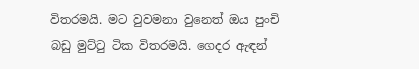විතරමයි. මට වුවමනා වුනෙත් ඔය පුංචි බඩු මුට්ටු ටික විතරමයි. ගෙදර ඇඳන්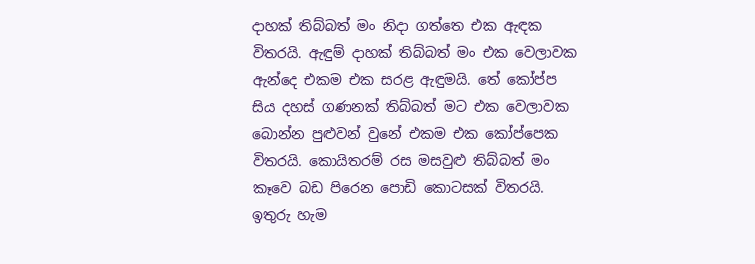දාහක් තිබ්බත් මං නිදා ගත්තෙ එක ඇඳක විතරයි. ඇඳුම් දාහක් තිබ්බත් මං එක වෙලාවක ඇන්දෙ එකම එක සරළ ඇඳුමයි. තේ කෝප්ප සිය දහස් ගණනක් තිබ්බත් මට එක වෙලාවක බොන්න පුළුවන් වුනේ එකම එක කෝප්පෙක විතරයි. කොයිතරම් රස මසවුළු තිබ්බත් මං කෑවෙ බඩ පිරෙන පොඩි කොටසක් විතරයි.
ඉතුරු හැම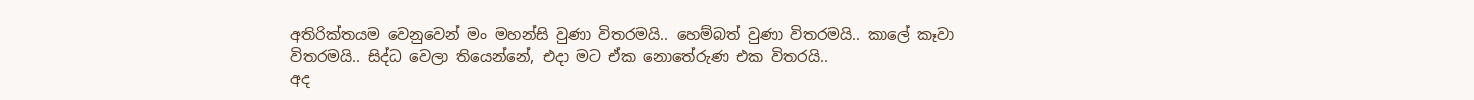අතිරික්තයම වෙනුවෙන් මං මහන්සි වුණා විතරමයි.. හෙම්බත් වුණා විතරමයි.. කාලේ කෑවා විතරමයි.. සිද්ධ වෙලා තියෙන්නේ, එදා මට ඒක නොතේරුණ එක විතරයි..
අද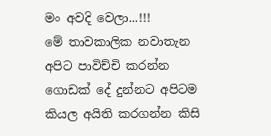මං අවදි වෙලා...!!!
මේ තාවකාලික නවාතැන අපිට පාවිච්චි කරන්න ගොඩක් දේ දුන්නට අපිටම කියල අයිති කරගන්න කිසි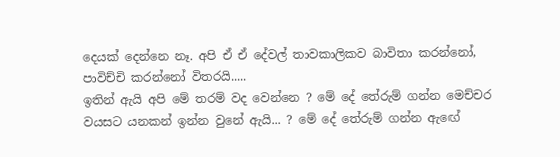දෙයක් දෙන්නෙ නෑ. අපි ඒ ඒ දේවල් තාවකාලිකව බාවිතා කරන්නෝ, පාවිච්චි කරන්නෝ විතරයි.....
ඉතින් ඇයි අපි මේ තරම් වද වෙන්නෙ ? මේ දේ තේරුම් ගන්න මෙච්චර වයසට යනකන් ඉන්න වුනේ ඇයි... ? මේ දේ තේරුම් ගන්න ඇඟේ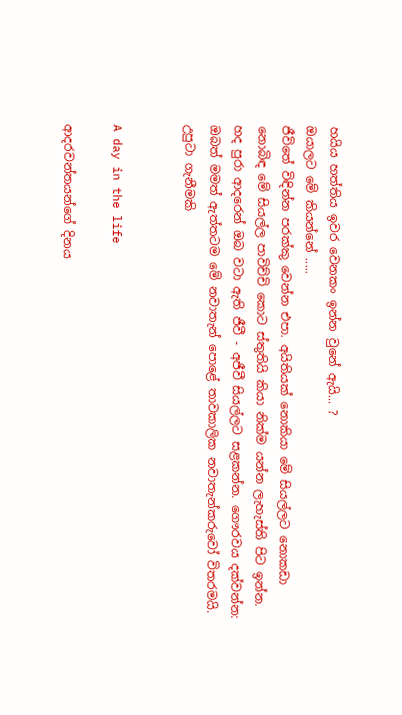හයිය හත්තිය ඉවර වෙනකං ඉන්න වුනේ ඇයි... ?
ඔයාලට මේ කියන්නේ .....
ජීවිතේ විඳින්න පරක්කු වෙන්න එපා. අයිතියක් නොකියා මේ සියල්ලට නොකඩා නොබිඳ මේ සියල්ල පාවිච්චි කොට ස්තුතියි කියා නික්ම යන්න ලැහැස්ති පිට ඉන්න.
හද පුරා ආදරෙන් ඔබ වටා ඇති ජීවී - අජීවී සියල්ලට සළකන්න. ගෞරවය දක්වන්න:
ඔබත් මමත් ඇත්තටම මේ නවාතැන් පොළේ තාවකාලික නවාතැන්කරුවෝ විතරමයි.
උපුටා ගැනීමකි


A day in the life

ආදරවන්තයන්ගේ දිනය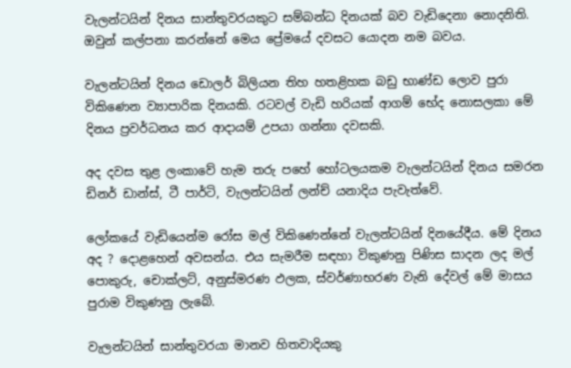වැලන්ටයින් දිනය සාන්තුවරයකුට සම්බන්ධ දිනයක් බව වැඩිදෙනා නොදනිති. ඔවුන් කල්පනා කරන්නේ මෙය ප්‍රේමයේ‍ දවසට යොදන නම බවය.

වැලන්ටයින් දිනය ඩොලර් බිලියන තිහ හතළිහක බඩු භාණ්ඩ ලොව පුරා විකිණෙන ව්‍යාපාරික දිනයකි. රටවල් වැඩි හරියක් ආගම් භේද නොසලකා මේ දිනය ප්‍රවර්ධනය කර ආදායම් උපයා ගන්නා දවසකි.

අද දවස තුළ ලංකාවේ හැම තරු පහේ හෝටලයකම වැලන්ටයින් දිනය සමරන ඩිනර් ඩාන්ස්, ටී පාර්ටි, වැලන්ටයින් ලන්ච් යනාදිය පැවැත්වේ.

ලෝකයේ වැඩියෙන්ම රෝස මල් විකිණෙන්නේ වැලන්ටයින් දිනයේදීය. මේ දිනය අද ? දොළහෙන් අවසන්ය. එය සැමරීම සඳහා විකුණනු පිණිස සාදන ලද මල් පොකුරු, චොක්ලට්, අනුස්මරණ ඵලක, ස්වර්ණාභරණ වැනි දේවල් මේ මාසය පුරාම විකුණනු ලැබේ.

වැලන්ටයින් සාන්තුවරයා මානව හිතවාදියකු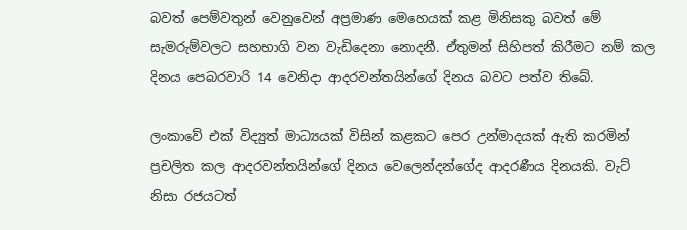බවත් පෙම්වතුන් වෙනුවෙන් අප්‍රමාණ මෙහෙයක් කළ මිනිසකු බවත් මේ සැමරුම්වලට සහභාගි වන වැඩිදෙනා නොදනී. ඒතුමන් සිහිපත් කිරීමට නම් කල දිනය පෙබරවාරි 14 වෙනිදා ආදරවන්තයින්ගේ දිනය බවට පත්ව තිබේ.

ලංකාවේ එක් විද්‍යුත් මාධ්‍යයක් විසින් කළකට පෙර උන්මාදයක් ඇති කරමින් ප්‍රචලිත කල ආදරවන්තයින්ගේ දිනය වෙලෙන්දන්ගේද ආදරණීය දිනයකි. වැට් නිසා රජයටත්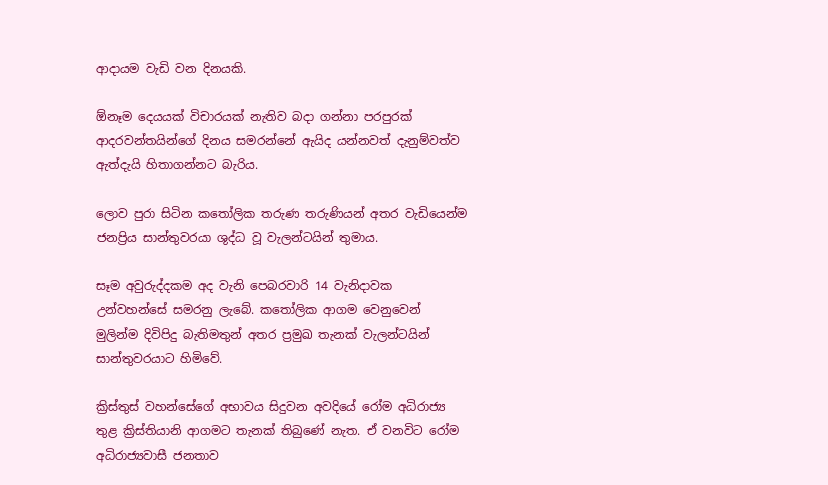ආදායම වැඩි වන දිනයකි.

ඕනෑම දෙයයක් විචාරයක් නැතිව බදා ගන්නා පරපුරක් ආදරවන්තයින්ගේ දිනය සමරන්නේ ඇයිද යන්නවත් දැනුම්වත්ව ඇත්දැයි හිතාගන්නට බැරිය.

ලොව පුරා සිටින කතෝලික තරුණ තරුණියන් අතර වැඩියෙන්ම ජනප්‍රිය සාන්තුවරයා ශුද්ධ වූ වැලන්ටයින් තුමාය.

සෑම අවුරුද්දකම අද වැනි පෙබරවාරි 14 වැනිදාවක උන්වහන්සේ සමරනු ලැබේ. කතෝලික ආගම වෙනුවෙන් මුලින්ම දිවිපිදු බැතිමතුන් අතර ප්‍රමුඛ තැනක් වැලන්ටයින් සාන්තුවරයාට හිමිවේ.

ක්‍රිස්තුස් වහන්සේගේ අභාවය සිදුවන අවදියේ රෝම අධිරාජ්‍ය තුළ ක්‍රිස්තියානි ආගමට තැනක් තිබුණේ නැත. ඒ වනවිට රෝම අධිරාජ්‍යවාසී ජනතාව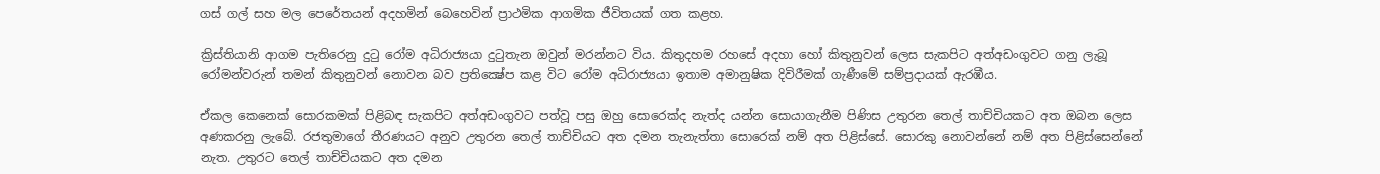ගස් ගල් සහ මල පෙරේතයන් අදහමින් බෙහෙවින් ප්‍රාථමික ආගමික ජීවිතයක් ගත කළහ.

ක්‍රිස්තියානි ආගම පැතිරෙනු දුටු රෝම අධිරාජ්‍යයා දුටුතැන ඔවුන් මරන්නට විය. කිතුදහම රහසේ අදහා හෝ කිතුනුවන් ලෙස සැකපිට අත්අඩංගුවට ගනු ලැබූ රෝමන්වරුන් තමන් කිතුනුවන් නොවන බව ප්‍රතික්‍ෂේප කළ විට රෝම අධිරාජ්‍යයා ඉතාම අමානුෂික දිවිරීමක් ගැණීමේ සම්ප්‍රදායක් ඇරඹීය.

ඒකල කෙනෙක් සොරකමක් පිළිබඳ සැකපිට අත්අඩංගුවට පත්වූ පසු ඔහු සොරෙක්ද නැත්ද යන්න සොයාගැනීම පිණිස උතුරන තෙල් තාච්චියකට අත ඔබන ලෙස අණකරනු ලැබේ. රජතුමාගේ තීරණයට අනුව උතුරන තෙල් තාච්චියට අත දමන තැනැත්තා සොරෙක් නම් අත පිළිස්සේ. සොරකු නොවන්නේ නම් අත පිළිස්සෙන්නේ නැත. උතුරට තෙල් තාච්චියකට අත දමන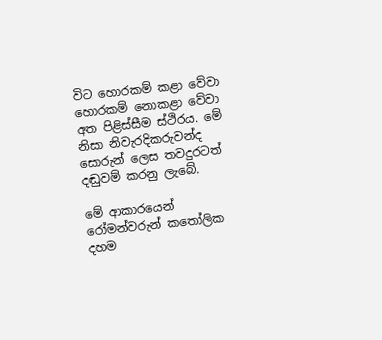විට හොරකම් කළා වේවා හොරකම් නොකළා වේවා අත පිළිස්සීම ස්ථිරය. මේ නිසා නිවැරදිකරුවන්ද සොරුන් ලෙස තවදුරටත් දඬුවම් කරනු ලැබේ.

මේ ආකාරයෙන් රෝමන්වරුන් කතෝලික දහම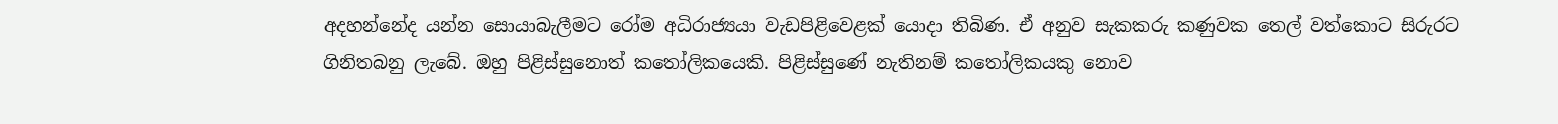අදහන්නේද යන්න සොයාබැලීමට රෝම අධිරාජ්‍යයා වැඩපිළිවෙළක් යොදා තිබිණ. ඒ අනුව සැකකරු කණුවක තෙල් වත්කොට සිරුරට ගිනිතබනු ලැබේ. ඔහු පිළිස්සුනොත් කතෝලිකයෙකි. පිළිස්සුණේ නැතිනම් කතෝලිකයකු නොව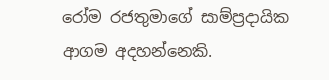රෝම රජතුමාගේ සාම්ප්‍රදායික ආගම අදහන්නෙකි.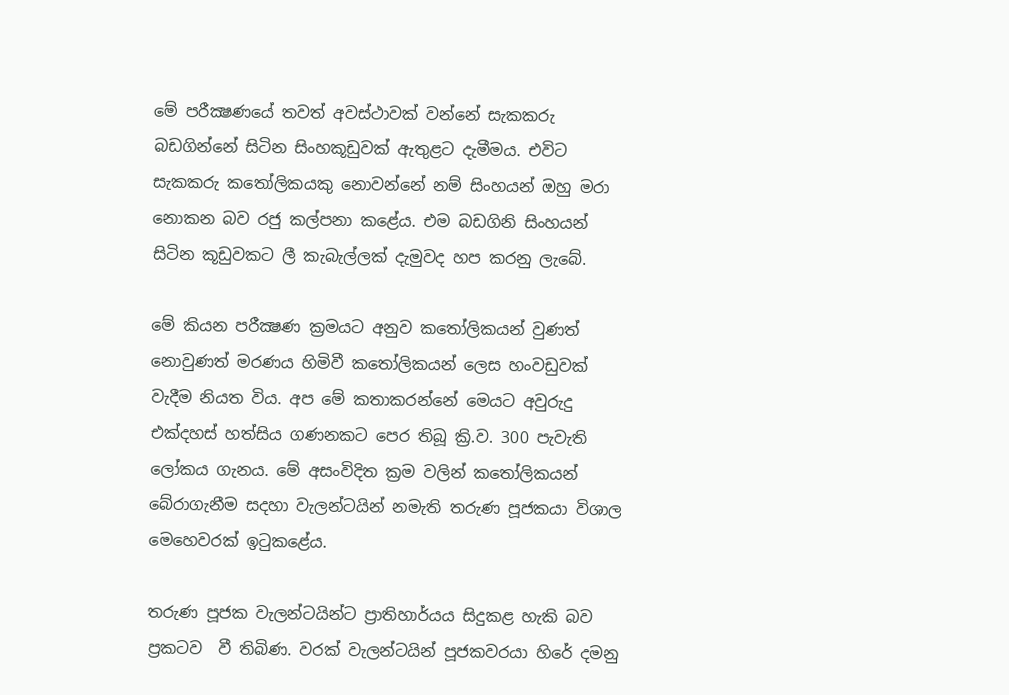මේ පරීක්‍ෂණයේ තවත් අවස්ථාවක් වන්නේ සැකකරු බඩගින්නේ සිටින සිංහකූඩුවක් ඇතුළට දැමීමය. එවිට සැකකරු කතෝලිකයකු නොවන්නේ නම් සිංහයන් ඔහු මරා නොකන බව රජු කල්පනා කළේය. එම බඩගිනි සිංහයන් සිටින කූඩුවකට ලී කැබැල්ලක් දැමුවද හප කරනු ලැබේ.

මේ කියන පරීක්‍ෂණ ක්‍රමයට අනුව කතෝලිකයන් වුණත් නොවුණත් මරණය හිමිවී කතෝලිකයන් ලෙස හංවඩුවක් වැදීම නියත විය. අප මේ කතාකරන්නේ මෙයට අවුරුදු එක්දහස් හත්සිය ගණනකට පෙර තිබූ ක්‍රි.ව. 300 පැවැති ලෝකය ගැනය. මේ අසංවිදිත ක්‍රම වලින් කතෝලිකයන් බේරාගැනීම සදහා වැලන්ටයින් නමැති තරුණ පූජකයා විශාල මෙහෙවරක් ඉටුකළේය.

තරුණ පූජක වැලන්ටයින්ට ප්‍රාතිහාර්යය සිදුකළ හැකි බව ප්‍රකටව ‍ වී තිබිණ. වරක් වැලන්ටයින් පූජකවරයා හිරේ දමනු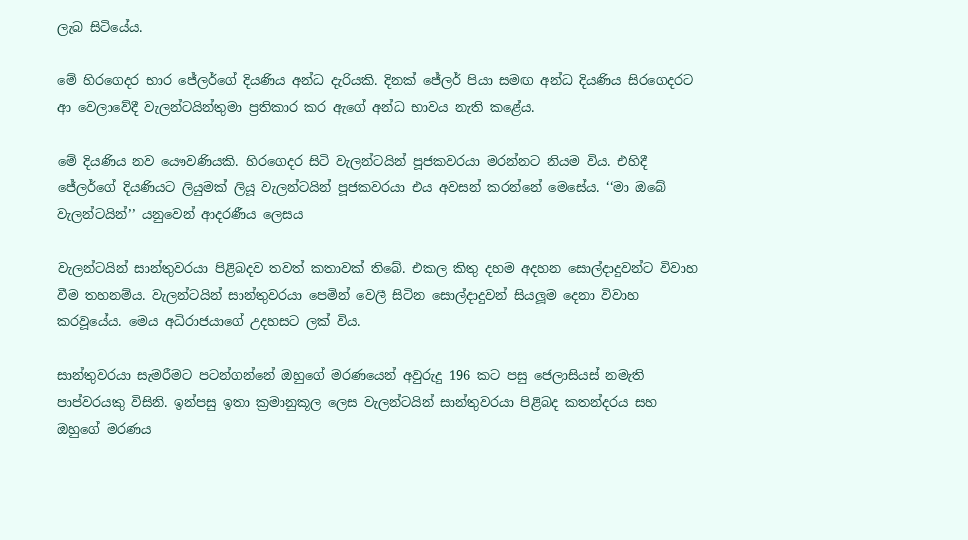ලැබ සිටියේය.

මේ හිරගෙදර භාර ජේලර්ගේ දියණිය අන්ධ දැරියකි. දිනක් ජේලර් පියා සමඟ අන්ධ දියණිය සිරගෙදරට ආ වෙලාවේදී වැලන්ටයින්තුමා ප්‍රතිකාර කර ඇගේ අන්ධ භාවය නැති කළේය.

මේ දියණිය නව යෞවණියකි. හිරගෙදර සිටි වැලන්ටයින් පූජකවරයා මරන්නට නියම විය. එහිදී ජේලර්ගේ දියණියට ලියුමක් ලියූ වැලන්ටයින් පූජකවරයා එය අවසන් කරන්නේ මෙසේය. ‘‘මා ඔබේ වැලන්ටයින්’’ යනුවෙන් ආදරණීය ලෙසය

වැලන්ටයින් සාන්තුවරයා පිළිබදව තවත් කතාවක් තිබේ. එකල කිතු දහම අදහන සොල්දාදුවන්ට විවාහ වීම තහනම්ය. වැලන්ටයින් සාන්තුවරයා පෙමින් වෙලී සිටින සොල්දාදුවන් සියලූම දෙනා විවාහ කරවූයේය. මෙය අධිරාජයාගේ උදහසට ලක් විය.

සාන්තුවරයා සැමරීමට පටන්ගන්නේ ඔහුගේ මරණයෙන් අවුරුදු 196 කට පසු ජෙලාසියස් නමැති පාප්වරයකු විසිනි. ඉන්පසු ඉතා ක්‍රමානුකූල ලෙස වැලන්ටයින් සාන්තුවරයා පිළිබද කතන්දරය සහ ඔහුගේ මරණය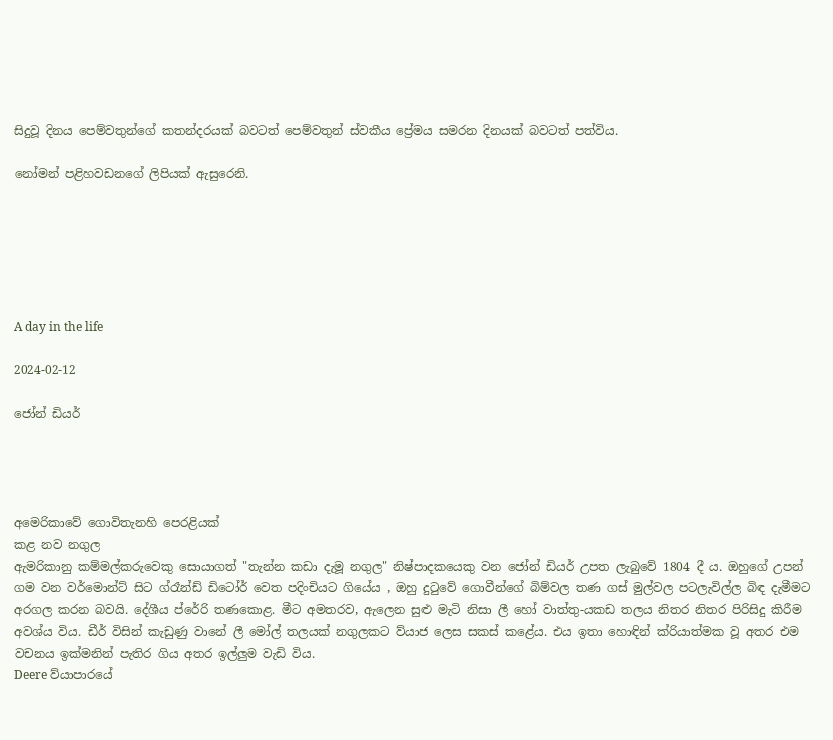සිදුවූ දිනය පෙම්වතුන්ගේ කතන්දරයක් බවටත් පෙම්වතුන් ස්වකීය ප්‍රේමය සමරන දිනයක් බවටත් පත්විය.

නෝමන් පළිහවඩනගේ ලිපියක් ඇසුරෙනි.






A day in the life

2024-02-12

ජෝන් ඩියර්




අමෙරිකාවේ ගොවිතැනහි පෙරළියක්
කළ නව නගුල
ඇමරිකානු කම්මල්කරුවෙකු සොයාගත් "තැන්න කඩා දැමූ නගුල" නිෂ්පාදකයෙකු වන ජෝන් ඩියර් උපත ලැබුවේ 1804 දී ය. ඔහුගේ උපන් ගම වන වර්මොන්ට් සිට ග්රෑන්ඩ් ඩිටෝර් වෙත පදිංචියට ගියේය , ඔහු දුටුවේ ගොවීන්ගේ බිම්වල තණ ගස් මුල්වල පටලැවිල්ල බිඳ දැමීමට අරගල කරන බවයි. දේශීය ප්රේරි තණකොළ. මීට අමතරව, ඇලෙන සුළු මැටි නිසා ලී හෝ වාත්තු-යකඩ තලය නිතර නිතර පිරිසිදු කිරීම අවශ්ය විය. ඩීර් විසින් කැඩුණු වානේ ලී මෝල් තලයක් නගුලකට ව්යාජ ලෙස සකස් කළේය. එය ඉතා හොඳින් ක්රියාත්මක වූ අතර එම වචනය ඉක්මනින් පැතිර ගිය අතර ඉල්ලුම වැඩි විය.
Deere ව්යාපාරයේ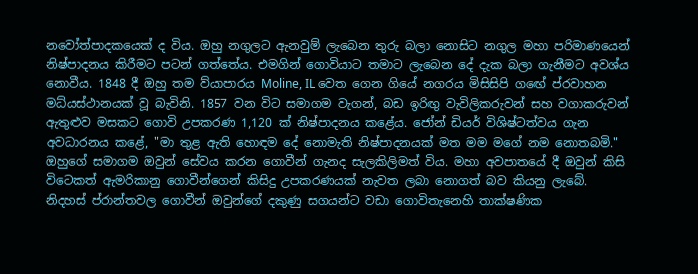නවෝත්පාදකයෙක් ද විය. ඔහු නගුලට ඇනවුම් ලැබෙන තුරු බලා නොසිට නගුල මහා පරිමාණයෙන් නිෂ්පාදනය කිරීමට පටන් ගත්තේය. එමගින් ගොවියාට තමාට ලැබෙන දේ දැක බලා ගැනීමට අවශ්ය නොවීය. 1848 දී ඔහු තම ව්යාපාරය Moline, IL වෙත ගෙන ගියේ නගරය මිසිසිපි ගඟේ ප්රවාහන මධ්යස්ථානයක් වූ බැවිනි. 1857 වන විට සමාගම වැගන්, බඩ ඉරිඟු වැවිලිකරුවන් සහ වගාකරුවන් ඇතුළුව මසකට ගොවි උපකරණ 1,120 ක් නිෂ්පාදනය කළේය. ජෝන් ඩියර් විශිෂ්ටත්වය ගැන අවධාරනය කළේ, "මා තුළ ඇති හොඳම දේ නොමැති නිෂ්පාදනයක් මත මම මගේ නම නොතබමි." ඔහුගේ සමාගම ඔවුන් සේවය කරන ගොවීන් ගැනද සැලකිලිමත් විය. මහා අවපාතයේ දී ඔවුන් කිසි විටෙකත් ඇමරිකානු ගොවීන්ගෙන් කිසිදු උපකරණයක් නැවත ලබා නොගත් බව කියනු ලැබේ.
නිදහස් ප්රාන්තවල ගොවීන් ඔවුන්ගේ දකුණු සගයන්ට වඩා ගොවිතැනෙහි තාක්ෂණික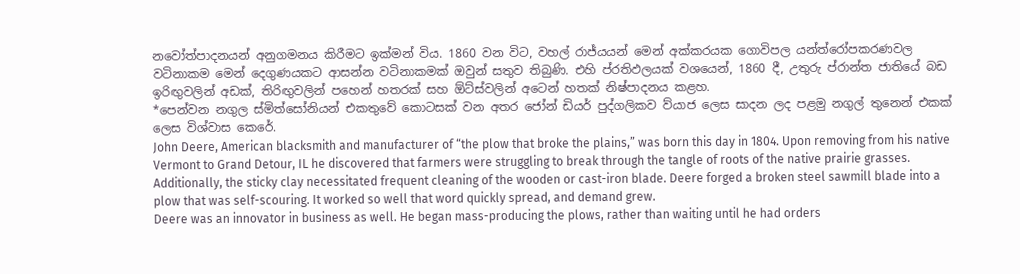නවෝත්පාදනයන් අනුගමනය කිරීමට ඉක්මන් විය. 1860 වන විට, වහල් රාජ්යයන් මෙන් අක්කරයක ගොවිපල යන්ත්රෝපකරණවල වටිනාකම මෙන් දෙගුණයකට ආසන්න වටිනාකමක් ඔවුන් සතුව තිබුණි. එහි ප්රතිඵලයක් වශයෙන්, 1860 දී, උතුරු ප්රාන්ත ජාතියේ බඩ ඉරිඟුවලින් අඩක්, තිරිඟුවලින් පහෙන් හතරක් සහ ඕට්ස්වලින් අටෙන් හතක් නිෂ්පාදනය කළහ.
*පෙන්වන නගුල ස්මිත්සෝනියන් එකතුවේ කොටසක් වන අතර ජෝන් ඩියර් පුද්ගලිකව ව්යාජ ලෙස සාදන ලද පළමු නගුල් තුනෙන් එකක් ලෙස විශ්වාස කෙරේ.
John Deere, American blacksmith and manufacturer of “the plow that broke the plains,” was born this day in 1804. Upon removing from his native Vermont to Grand Detour, IL he discovered that farmers were struggling to break through the tangle of roots of the native prairie grasses. Additionally, the sticky clay necessitated frequent cleaning of the wooden or cast-iron blade. Deere forged a broken steel sawmill blade into a plow that was self-scouring. It worked so well that word quickly spread, and demand grew.
Deere was an innovator in business as well. He began mass-producing the plows, rather than waiting until he had orders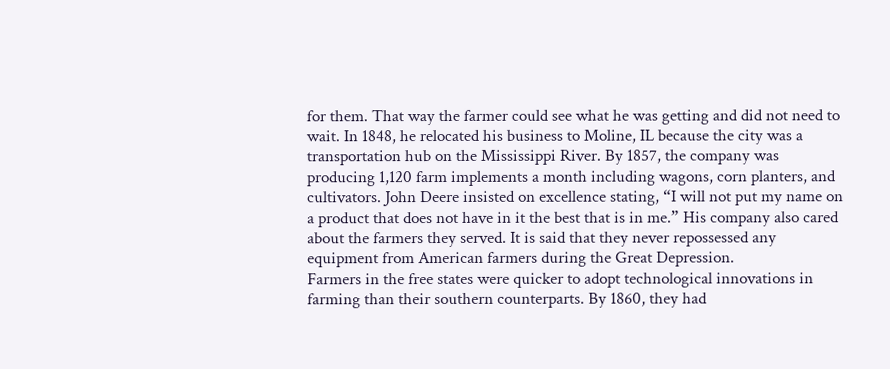for them. That way the farmer could see what he was getting and did not need to wait. In 1848, he relocated his business to Moline, IL because the city was a transportation hub on the Mississippi River. By 1857, the company was producing 1,120 farm implements a month including wagons, corn planters, and cultivators. John Deere insisted on excellence stating, “I will not put my name on a product that does not have in it the best that is in me.” His company also cared about the farmers they served. It is said that they never repossessed any equipment from American farmers during the Great Depression.
Farmers in the free states were quicker to adopt technological innovations in farming than their southern counterparts. By 1860, they had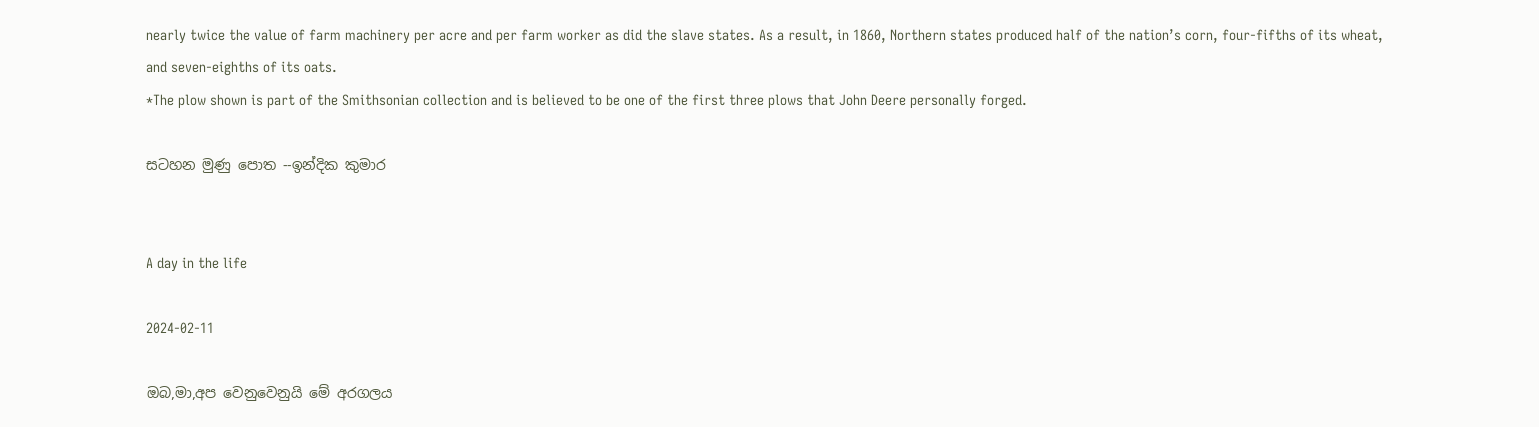nearly twice the value of farm machinery per acre and per farm worker as did the slave states. As a result, in 1860, Northern states produced half of the nation’s corn, four-fifths of its wheat, and seven-eighths of its oats.
*The plow shown is part of the Smithsonian collection and is believed to be one of the first three plows that John Deere personally forged.

සටහන මුණු පොත --ඉන්දික කුමාර


A day in the life

2024-02-11

ඔබ,මා,අප වෙනුවෙනුයි මේ අරගලය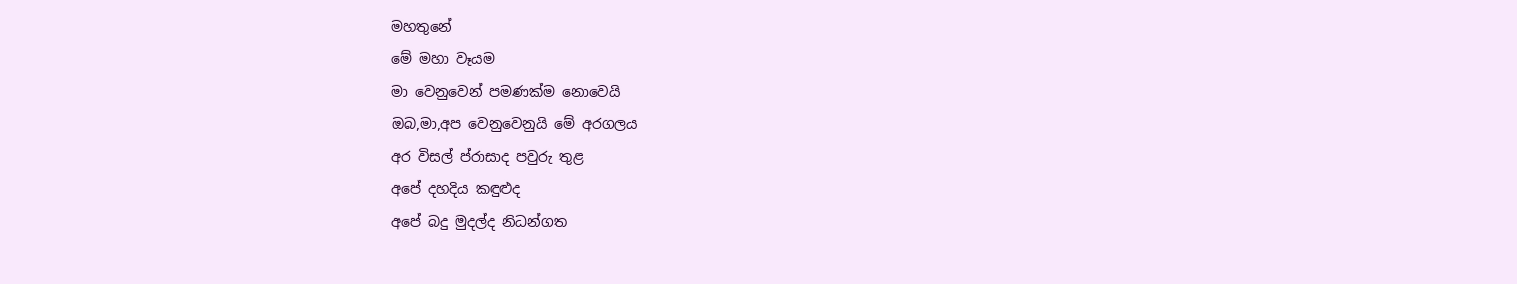මහතුනේ
මේ මහා වෑයම
මා වෙනුවෙන් පමණක්ම නොවෙයි
ඔබ,මා,අප වෙනුවෙනුයි මේ අරගලය
අර විසල් ප්රාසාද පවුරු තුළ
අපේ දහදිය කඳුළුද
අපේ බදු මුදල්ද නිධන්ගත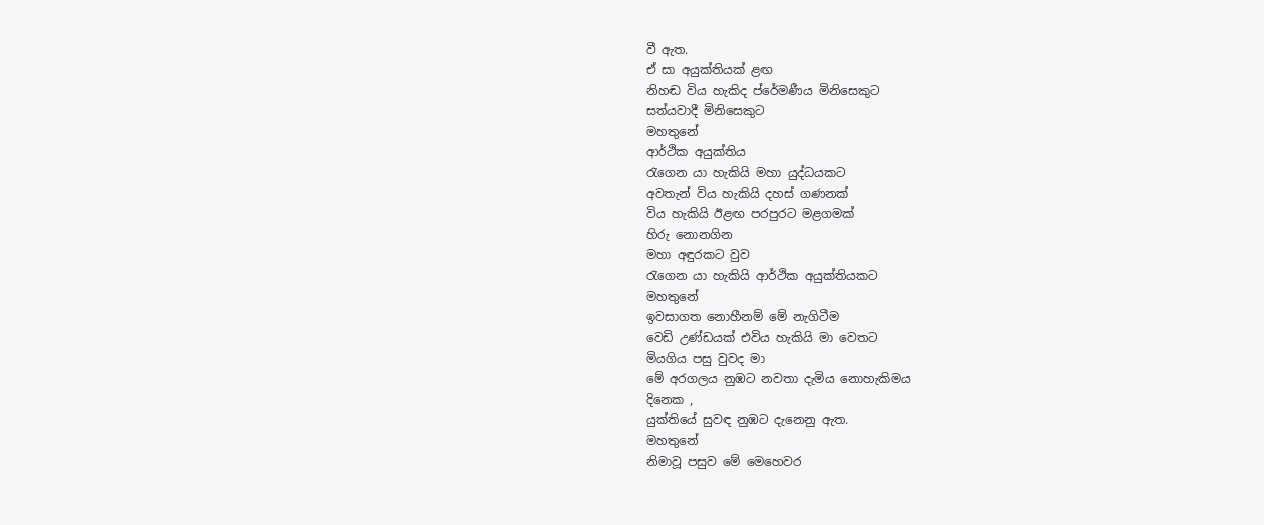වී ඇත.
ඒ සා අයුක්තියක් ළඟ
නිහඬ විය හැකිද ප්රේමණීය මිනිසෙකුට
සත්යවාදී මිනිසෙකුට
මහතුනේ
ආර්ථික අයුක්තිය
රැගෙන යා හැකියි මහා යුද්ධයකට
අවතැන් විය හැකියි දහස් ගණනක්
විය හැකියි ඊළඟ පරපුරට මළගමක්
හිරු නොනගින
මහා අඳුරකට වුව
රැගෙන යා හැකියි ආර්ථික අයුක්තියකට
මහතුනේ
ඉවසාගත නොහීනම් මේ නැගිටීම
වෙඩි උණ්ඩයක් එවිය හැකියි මා වෙතට
මියගිය පසු වුවද මා
මේ අරගලය නුඹට නවතා දැමිය නොහැකිමය
දිනෙක ,
යුක්තියේ සුවඳ නුඹට දැනෙනු ඇත.
මහතුනේ
නිමාවූ පසුව මේ මෙහෙවර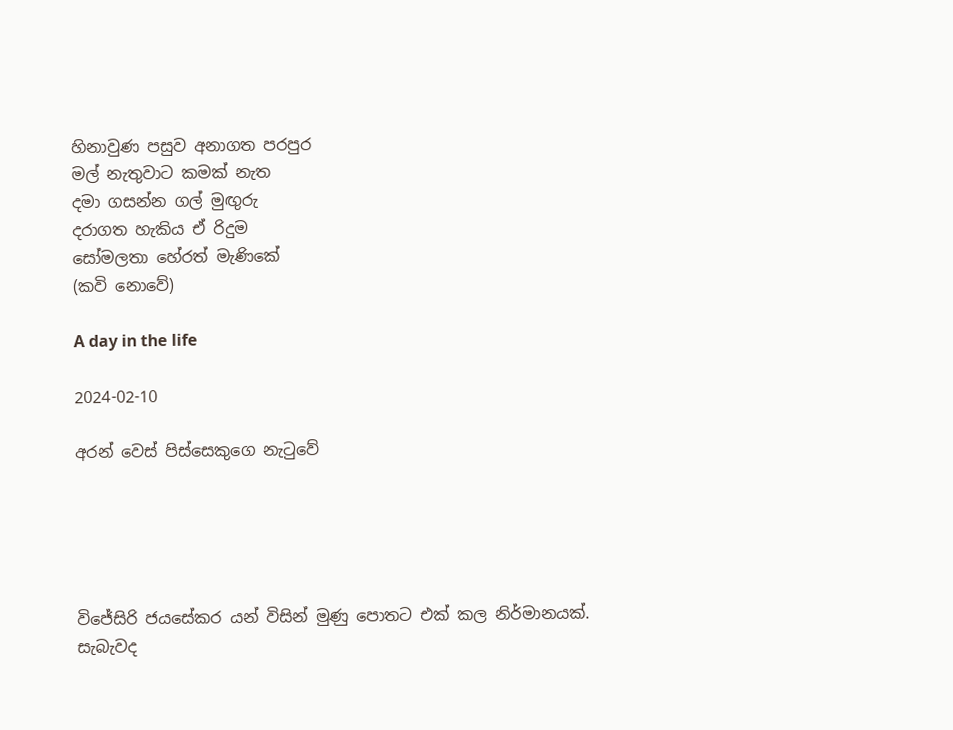හිනාවුණ පසුව අනාගත පරපුර
මල් නැතුවාට කමක් නැත
දමා ගසන්න ගල් මුඟුරු
දරාගත හැකිය ඒ රිදුම
සෝමලතා හේරත් මැණිකේ
(කවි නොවේ)

A day in the life

2024-02-10

අරන් වෙස් පිස්සෙකුගෙ නැටුවේ





විජේසිරි ජයසේකර යන් විසින් මුණු පොතට එක් කල නිර්මානයක්.
සැබැවද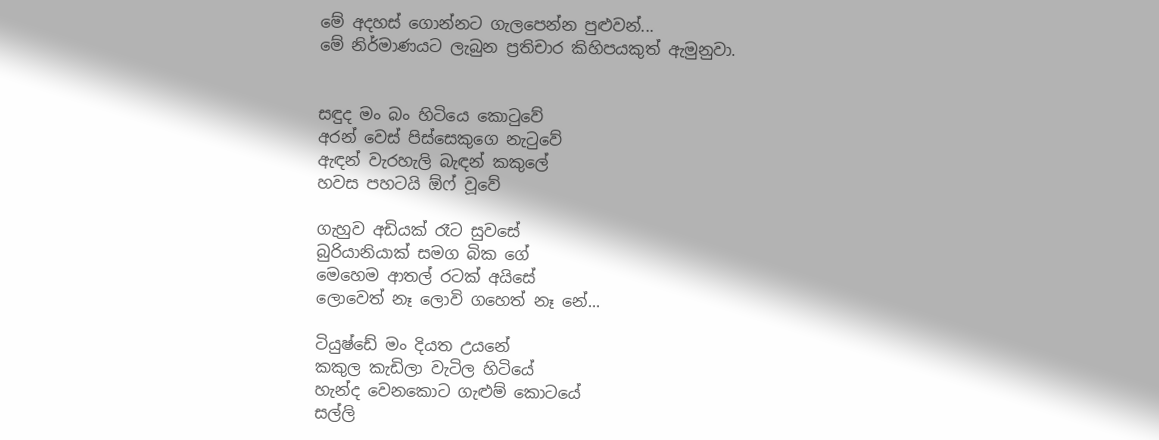මේ අදහස් ගොන්නට ගැලපෙන්න පුළුවන්...
මේ නිර්මාණයට ලැබුන ප්‍රතිචාර කිහිපයකුත් ඇමුනුවා.


සඳුද මං බං හිටියෙ කොටුවේ
අරන් වෙස් පිස්සෙකුගෙ නැටුවේ
ඇඳන් වැරහැලි බැඳන් කකුලේ
හවස පහටයි ඕෆ් වූවේ

ගැහුව අඩියක් රෑට සුවසේ
බුරියානියාක් සමග බික ගේ
මෙහෙම ආතල් රටක් අයිසේ
ලොවෙත් නෑ ලොවි ගහෙත් නෑ නේ...

ටියුෂ්ඩේ මං දියත උයනේ
කකුල කැඩිලා වැටිල හිටියේ
හැන්ද වෙනකොට ගැළුම් කොටයේ
සල්ලි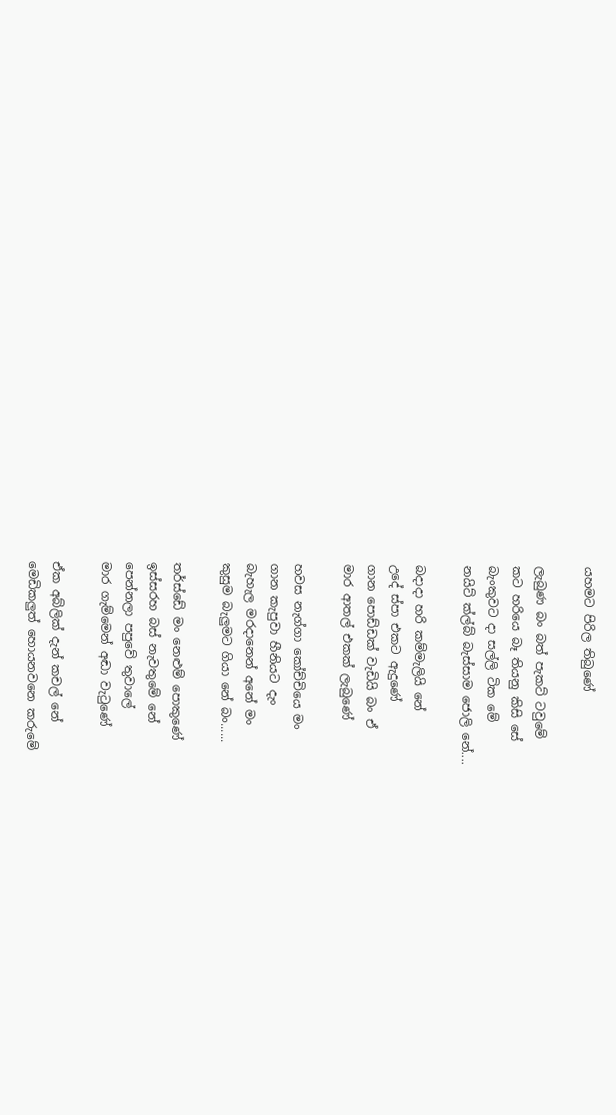යහමට පිරිල තිබුණේ

ලැබුණ බං බත් පැකට් ටවුමේ
කට හරියෙ බෑ තියනු කිසි සේ
බැංකුවට දා සල්ලි ටික මේ
නයිට් ක්ල්බ් බැස්සාම ජොලි නේ....

බදාදා හරි කම්මැලියි නේ
උදේ ස්පා එකට ඇදුණේ
ගාන පොඩ්ඩක් වැඩියි බං ඒ
මාර ආතල් එකක් ලැබුණේ

හවස නැග්ගා කෝච්චියෙ මං
ගාන කැපුවා හීනියට දැං
බැහැල මරදානෙන් අනේ මං
කුසුම බැලුමට ගියා නේ බං......

තර්ස්ඩේ මං නෙළුම් පොකුණේ
ඉස්සරහ බස් නැවතුමේ නේ
පෙන්නලා පපුවේ තුවාලේ
මාර ගැම්මෙන් අඬා වැටුණේ

ඒක අබ්ලික් දැන් කචල් නේ
මෙඩිකලුත් හොයනවනෙ කරුමේ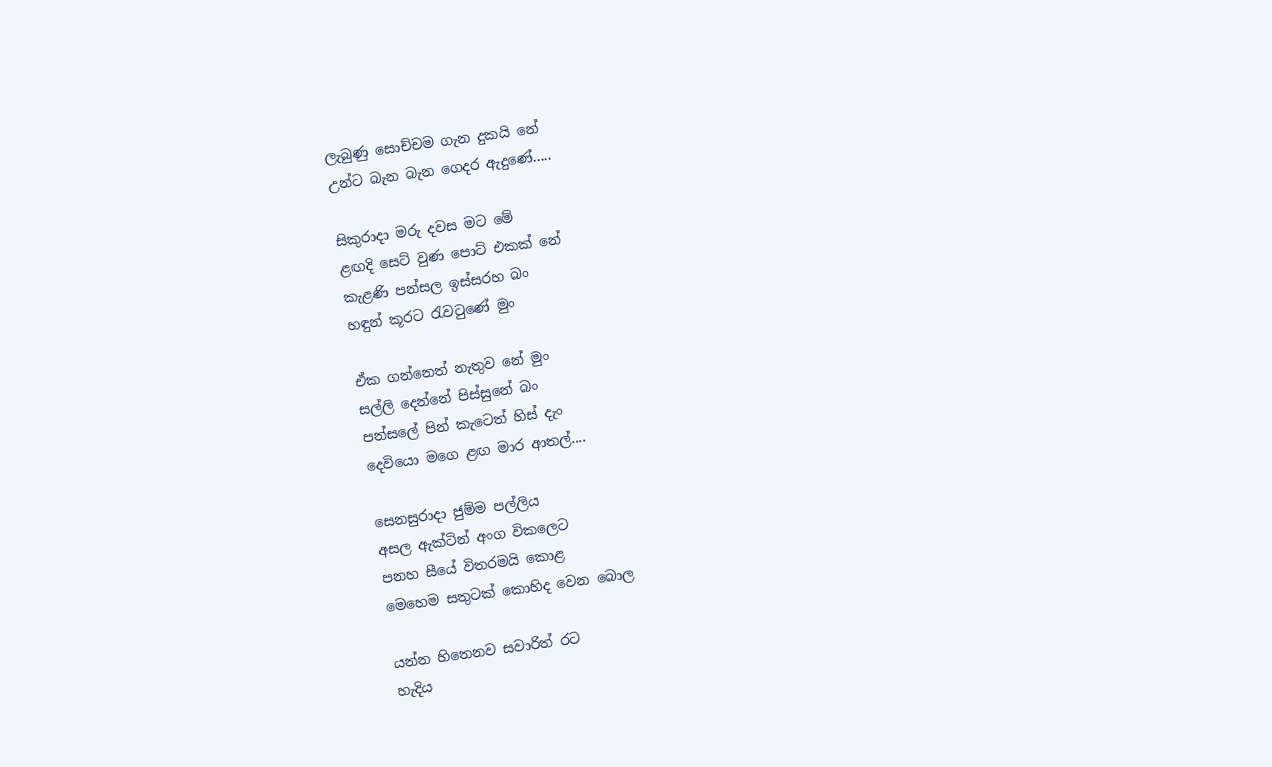ලැබුණු සොච්චම ගැන දුකයි නේ
උන්ට බැන බැන ගෙදර ඇදුණේ.....

සිකුරාදා මරු දවස මට මේ
ළඟදි සෙට් වුණ පොට් එකක් නේ
කැළණි පන්සල ඉස්සරහ බං
හඳුන් කූරට රැවටුණේ මුං

ඒක ගන්නෙත් නැතුව නේ මුං
සල්ලි දෙන්නේ පිස්සුනේ බං
පන්සලේ පින් කැටෙත් හිස් දැං
දෙවියො මගෙ ළඟ මාර ආතල්....

සෙනසුරාදා ජුම්ම පල්ලිය
අසල ඇක්ටින් අංග විකලෙට
පනහ සීයේ විතරමයි කොළ
මෙහෙම සතුටක් කොහිද වෙන බොල

යන්න හිතෙනව සවාරිත් රට
හැදිය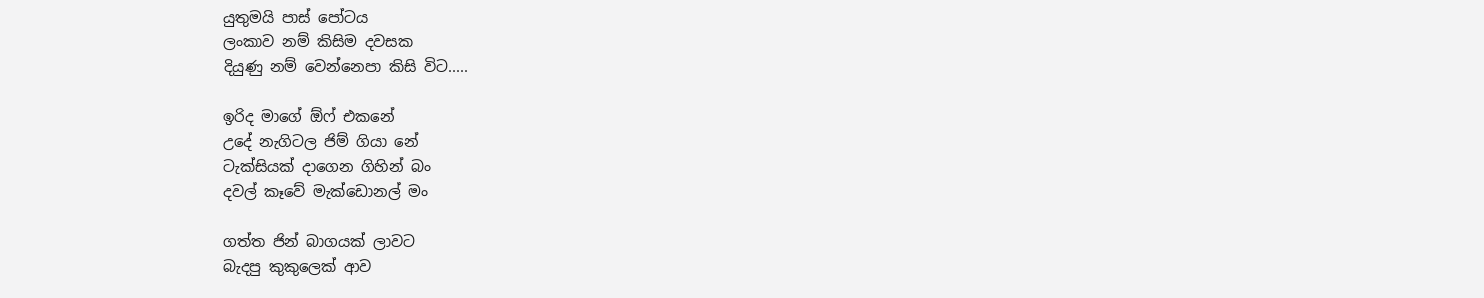යුතුමයි පාස් පෝටය
ලංකාව නම් කිසිම දවසක
දියුණු නම් වෙන්නෙපා කිසි විට.....

ඉරිද මාගේ ඕෆ් එකනේ
උදේ නැගිටල ජිම් ගියා නේ
ටැක්සියක් දාගෙන ගිහින් බං
දවල් කෑවේ මැක්ඩොනල් මං

ගත්ත ජින් බාගයක් ලාවට
බැදපු කුකුලෙක් ආව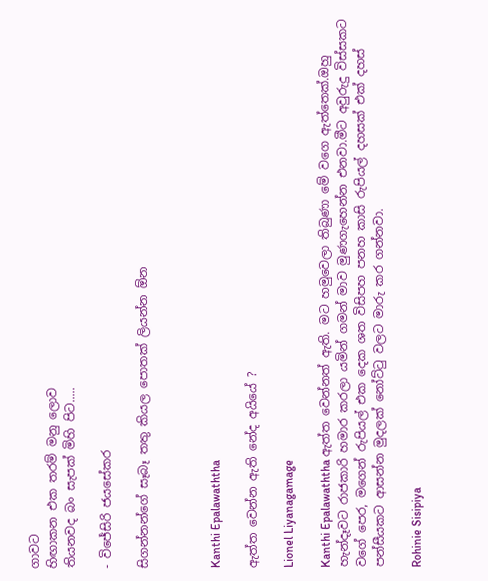ගාවට
හිඟාකන එක තරම් මනු ලොව
තියනවද බං සැපක් මිහි පිට.....

- විජේසිරි ජයසේකර

සිගන්නන්ගේ සෑබෑ තතු කියල පොතක් ලියන්න ඕන



Kanthi Epalawaththa

ඇත්ත වෙන්න ඇති නේද අයියේ ?

Lionel Liyanagamage

Kanthi Epalawaththa ඇත්ත වෙන්නත් ඇති. මට හමුවෙලා තිබුණා මේ වගෙ ඇත්තෙක්.ඔහු හැන්දෑවට රාජකාරි හමාර කරලා යමින් ගමන් මාව මුණගැහෙන්න එනවා.මීට අවුරුදු විස්සකට වගේ පෙර, මගෙන් රුපියල් එක දෙක ශත විසිපහ පනහ කාසි රුපියල් දහසක් එක් දහස් පන්සීයකට ආසන්න මුදලක් නෝට්ටු වලට මාරු කර ගන්නවා.

Rohinie Sisipiya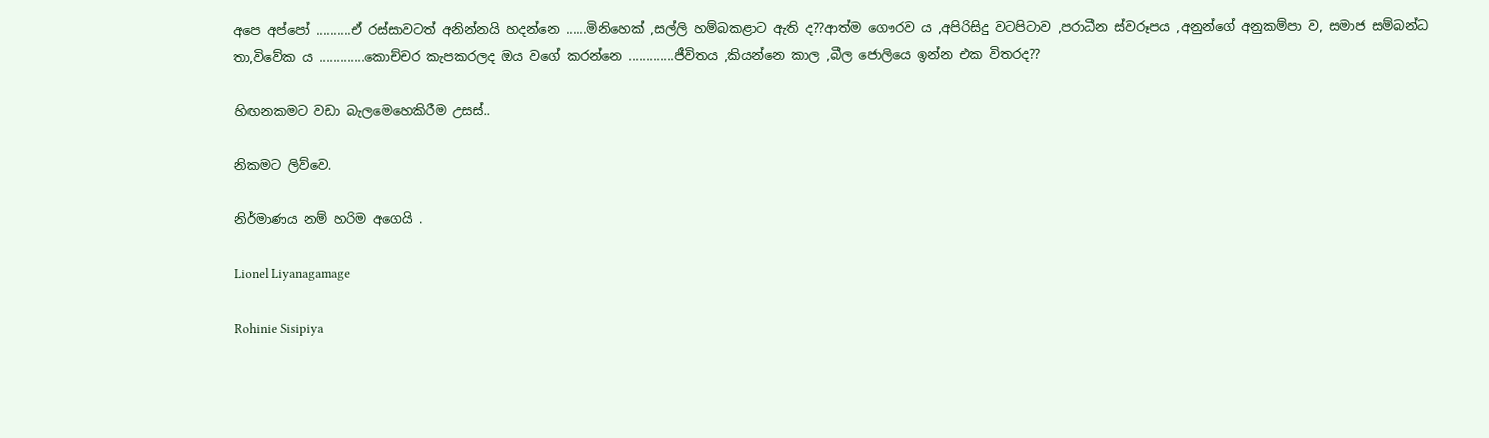අපෙ අප්පෝ ..........ඒ රස්සාවටත් අනින්නයි හදන්නෙ ......මිනිහෙක් ,සල්ලි හම්බකළාට ඇති ද??ආත්ම ගෞරව ය ,අපිරිසිදු වටපිටාව ,පරාධීන ස්වරූපය ,අනුන්ගේ අනුකම්පා ව, සමාජ සම්බන්ධ තා,විවේක ය .............කොච්චර කැපකරලද ඔය වගේ කරන්නෙ .............ජීවිතය ,කියන්නෙ කාල ,බීල ජොලියෙ ඉන්න එක විතරද??

හිඟනකමට වඩා බැලමෙහෙකිරීම උසස්..

නිකමට ලිව්වෙ.

නිර්මාණය නම් හරිම අගෙයි .

Lionel Liyanagamage

Rohinie Sisipiya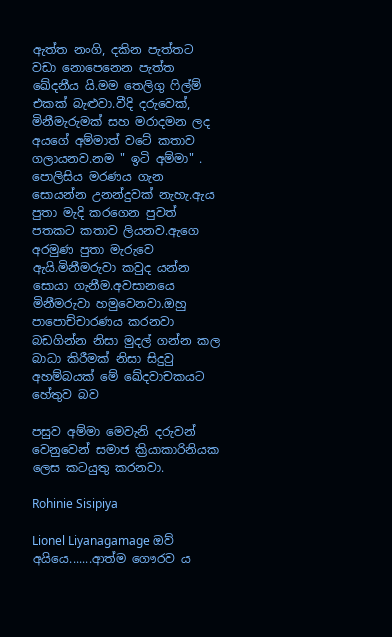ඇත්ත නංගි, දකින පැත්තට වඩා නොපෙනෙන පැත්ත ඛේදනීය යි.මම තෙලිගු ෆිල්ම් එකක් බැළුවා.වීදි දරුවෙක්, මිනීමැරුමක් සහ මරාදමන ලද අයගේ අම්මාත් වටේ කතාව ගලායනව.නම " ඉටි අම්මා" . පොලිසිය මරණය ගැන සොයන්න උනන්දුවක් නැහැ.ඇය පුතා මැදි කරගෙන පුවත් පතකට කතාව ලියනව.ඇගෙ අරමුණ පුතා මැරුවෙ ඇයි.මිනීමරුවා කවුද යන්න සොයා ගැනීම.අවසානයෙ මිනීමරුවා හමුවෙනවා.ඔහු පාපොච්චාරණය කරනවා බඩගින්න නිසා මුදල් ගන්න කල බාධා කිරීමක් නිසා සිදුවු අහම්බයක් මේ ඛේදවාචකයට හේතුව බව

පසුව අම්මා මෙවැනි දරුවන් වෙනුවෙන් සමාජ ක්‍රියාකාරිනියක ලෙස කටයුතු කරනවා.

Rohinie Sisipiya

Lionel Liyanagamage ඔව් අයියෙ.......ආත්ම ගෞරව ය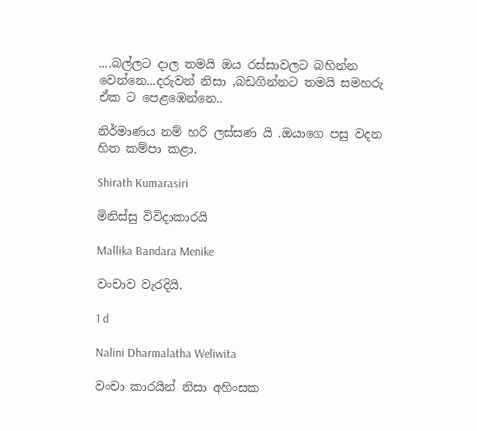....බල්ලට දාල තමයි ඔය රස්සාවලට බහින්න වෙන්නෙ...දරුවන් නිසා ,බඩගින්නට තමයි සමහරු ඒක ට පෙළඹෙන්නෙ..

නිර්මාණය නම් හරි ලස්සණ යි .ඔයාගෙ පසු වදන හිත කම්පා කළා.

Shirath Kumarasiri

මිනිස්සු විවිදාකාරයි

Mallika Bandara Menike

වංචාව වැරදියි.

1 d

Nalini Dharmalatha Weliwita

වංචා කාරයින් නිසා අහිංසක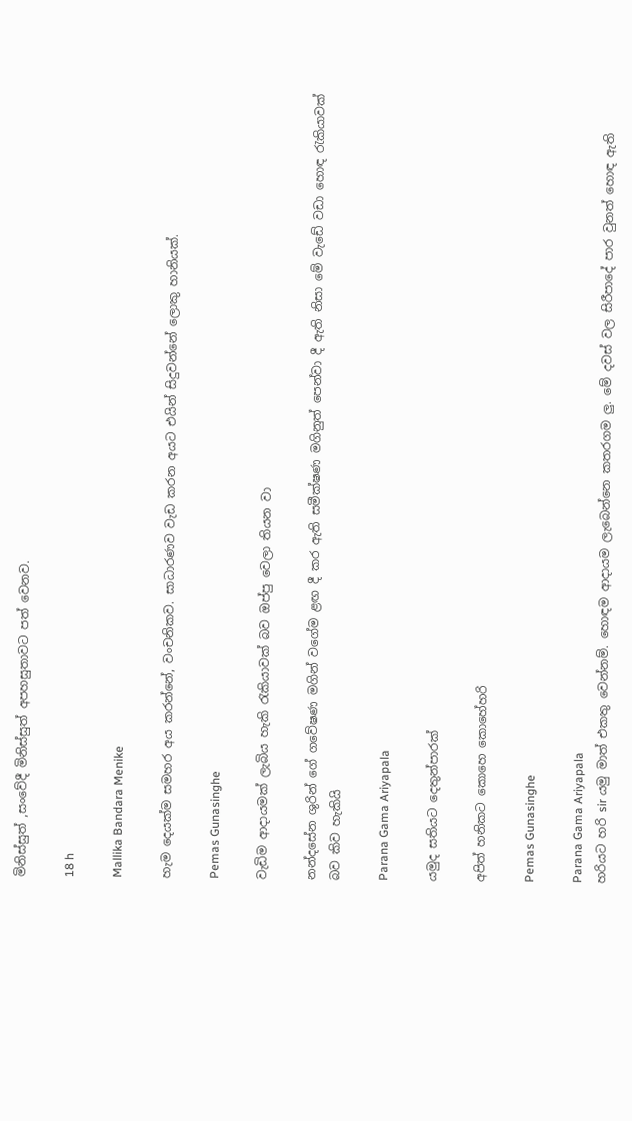මිනිස්සුත් ,සංවේදී මිනිස්සුත් අපහසුතාවට පත් වෙනව.

18 h

Mallika Bandara Menike

හැම දෙයක්ම සමහර අය කරන්නේ, වංචනිකව. සාධාරණව වැඩ කරන අයට එයින් සිදුවන්නේ ලොකු හානියක්.

Pemas Gunasinghe

වැඩිම ආදායමක් ලැබිය හැකි රැකියාවක් බව ඔප්පු වෙලා තියන වා

නන්දසේන ශුරින් ගේ ගවේෂණ මගින් වගේම ළඟ දී කර ඇති සමීක්ෂණ මගිනුත් පෙන්වා දී ඇති නිසා මේ වැඩේ වඩා හොඳ රැකියාවක් බව කිව හැකියි

Parana Gama Ariyapala

යමුද සතියට දෙතුන්පාරක්

අපිත් හනිකට කොහෙ කොහේහරි

Pemas Gunasinghe

Parana Gama Ariyapala
හරියට හරි sir යමු මාත් එකතු වෙන්නම්. හොඳම ආදායම ලැබෙන්නෙ කතරගම ලු. මේ දවස් වල සිරීපාදේ පාර වුනත් හොඳ ඇති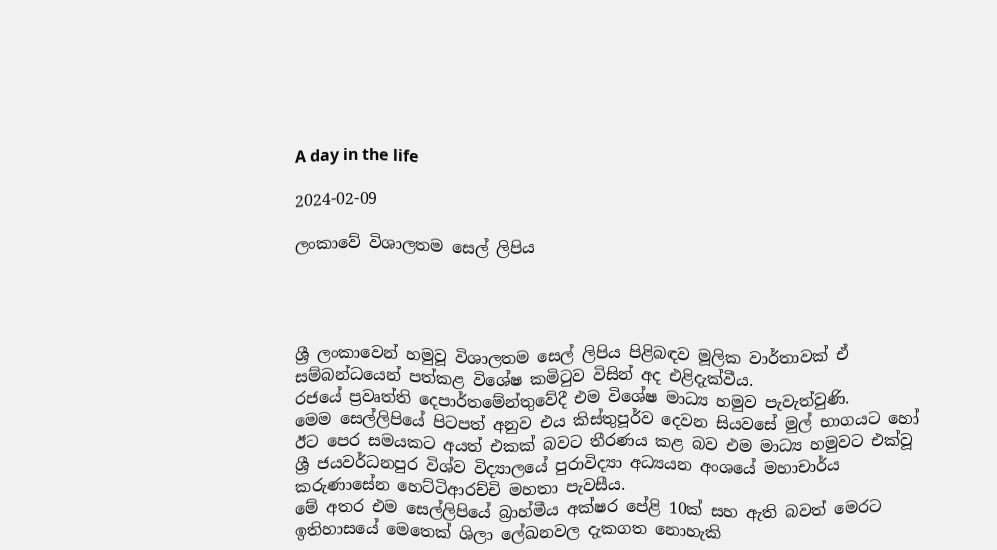A day in the life

2024-02-09

ලංකාවේ විශාලතම සෙල් ලිපිය




ශ්‍රී ලංකාවෙන් හමුවූ විශාලතම සෙල් ලිපිය පිළිබඳව මූලික වාර්තාවක් ඒ සම්බන්ධයෙන් පත්කළ විශේෂ කමිටුව විසින් අද එළිදැක්වීය.
රජයේ ප්‍රවෘත්ති දෙපාර්තමේන්තුවේදී එම විශේෂ මාධ්‍ය හමුව පැවැත්වුණි.
මෙම සෙල්ලිපියේ පිටපත් අනුව එය කිස්තුපූර්ව දෙවන සියවසේ මුල් භාගයට හෝ ඊට පෙර සමයකට අයත් එකක් බවට තීරණය කළ බව එම මාධ්‍ය හමුවට එක්වූ ශ්‍රී ජයවර්ධනපුර විශ්ව විද්‍යාලයේ පුරාවිද්‍යා අධ්‍යයන අංශයේ මහාචාර්ය කරුණාසේන හෙට්ටිආරච්චි මහතා පැවසීය.
මේ අතර එම සෙල්ලිපියේ බ්‍රාහ්මීය අක්ෂර පේළි 10ක් සහ ඇති බවත් මෙරට ඉතිහාසයේ මෙතෙක් ශිලා ලේඛනවල දැකගත නොහැකි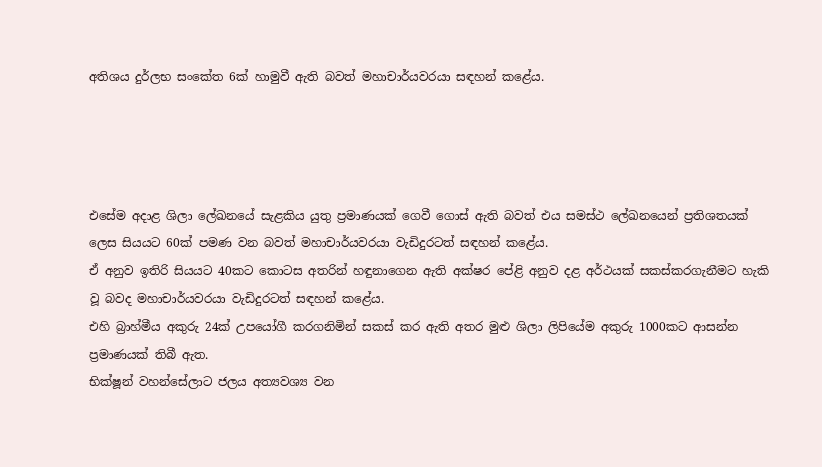අතිශය දුර්ලභ සංකේත 6ක් හාමුවී ඇති බවත් මහාචාර්යවරයා සඳහන් කළේය.




එසේම අදාළ ශිලා ලේඛනයේ සැළකිය යුතු ප්‍රමාණයක් ගෙවී ගොස් ඇති බවත් එය සමස්ථ ලේඛනයෙන් ප්‍රතිශතයක් ලෙස සියයට 60ක් පමණ වන බවත් මහාචාර්යවරයා වැඩිදුරටත් සඳහන් කළේය.
ඒ අනුව ඉතිරි සියයට 40කට කොටස අතරින් හඳුනාගෙන ඇති අක්ෂර පේළි අනුව දළ අර්ථයක් සකස්කරගැනීමට හැකි වූ බවද මහාචාර්යවරයා වැඩිදුරටත් සඳහන් කළේය.
එහි බ්‍රාහ්මීය අකුරු 24ක් උපයෝගී කරගනිමින් සකස් කර ඇති අතර මුළු ශිලා ලිපියේම අකුරු 1000කට ආසන්න ප්‍රමාණයක් තිබී ඇත.
භික්ෂූන් වහන්සේලාට ජලය අත්‍යවශ්‍ය වන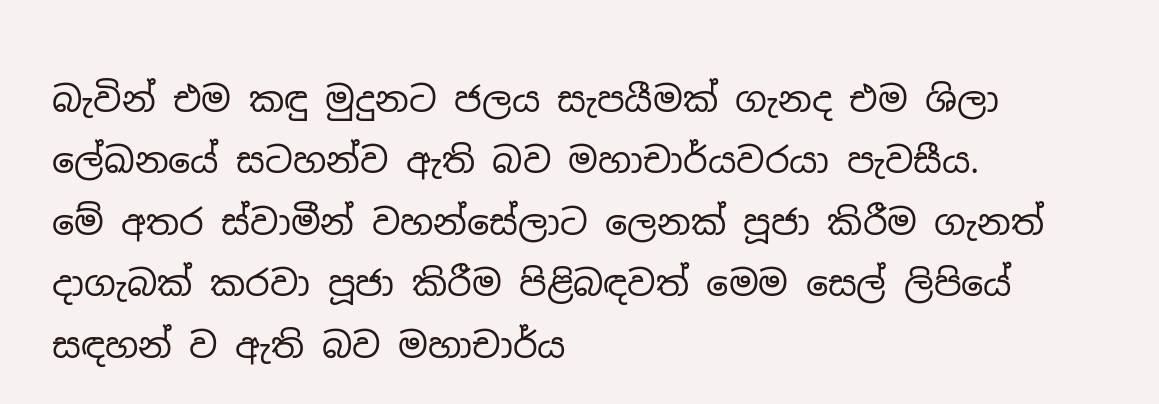බැවින් එම කඳු මුදුනට ජලය සැපයීමක් ගැනද එම ශිලා ලේඛනයේ සටහන්ව ඇති බව මහාචාර්යවරයා පැවසීය.
මේ අතර ස්වාමීන් වහන්සේලාට ලෙනක් පූජා කිරීම ගැනත් දාගැබක් කරවා පූජා කිරීම පිළිබඳවත් මෙම සෙල් ලිපියේ සඳහන් ව ඇති බව මහාචාර්ය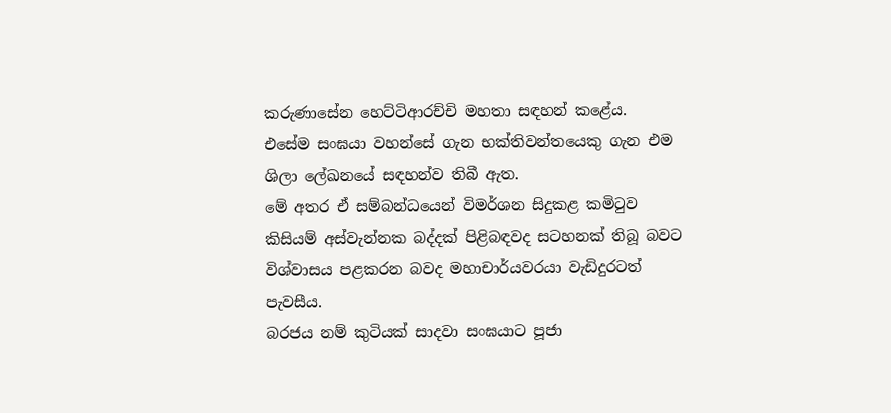කරුණාසේන හෙට්ටිආරච්චි මහතා සඳහන් කළේය.
එසේම සංඝයා වහන්සේ ගැන භක්තිවන්තයෙකු ගැන එම ශිලා ලේඛනයේ සඳහන්ව තිබී ඇත.
මේ අතර ඒ සම්බන්ධයෙන් විමර්ශන සිදුකළ කමිටුව කිසියම් අස්වැන්නක බද්දක් පිළිබඳවද සටහනක් තිබූ බවට විශ්වාසය පළකරන බවද මහාචාර්යවරයා වැඩිදුරටත් පැවසීය.
බරජය නම් කුටියක් සාදවා සංඝයාට පූජා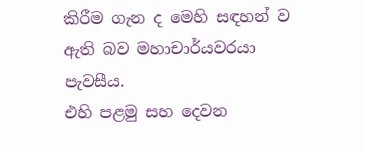කිරීම ගැන ද මෙහි සඳහන් ව ඇති බව මහාචාර්යවරයා පැවසීය.
එහි පළමු සහ දෙවන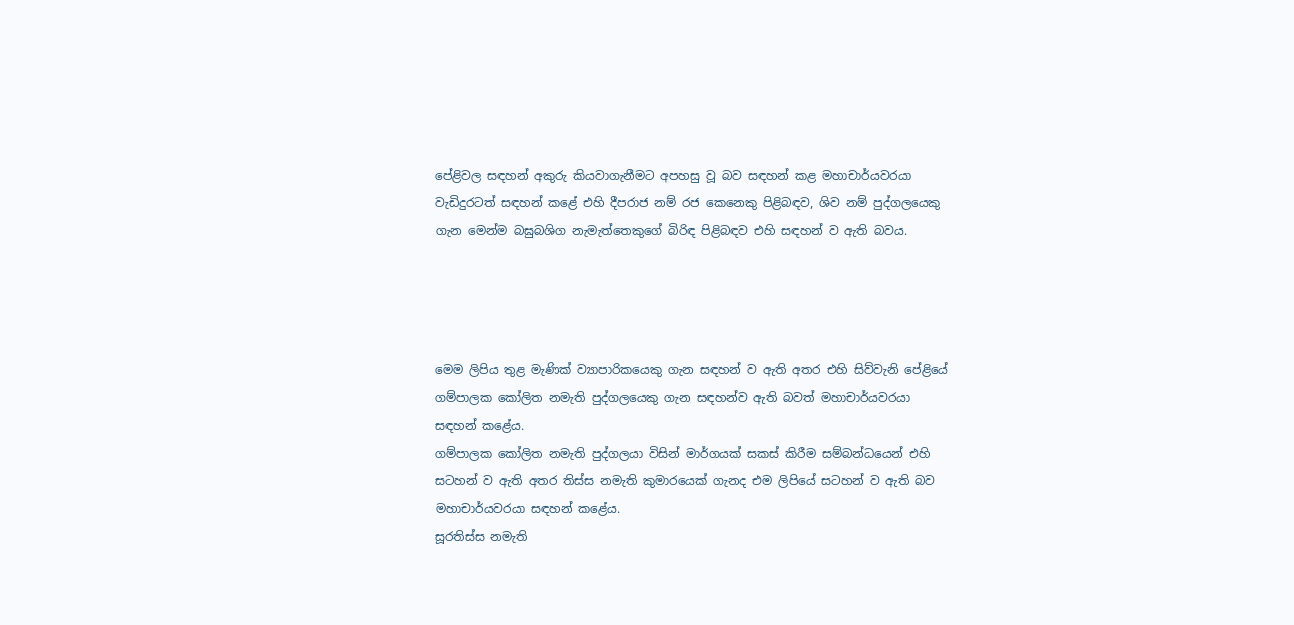පේළිවල සඳහන් අකුරු කියවාගැනීමට අපහසු වූ බව සඳහන් කළ මහාචාර්යවරයා වැඩිදුරටත් සඳහන් කළේ එහි දීපරාජ නම් රජ කෙනෙකු පිළිබඳව, ශිව නම් පුද්ගලයෙකු ගැන මෙන්ම බඝුබශිග නැමැත්තෙකුගේ බිරිඳ පිළිබඳව එහි සඳහන් ව ඇති බවය.




මෙම ලිපිය තුළ මැණික් ව්‍යාපාරිකයෙකු ගැන සඳහන් ව ඇති අතර එහි සිව්වැනි පේළියේ ගම්පාලක කෝලිත නමැති පුද්ගලයෙකු ගැන සඳහන්ව ඇති බවත් මහාචාර්යවරයා සඳහන් කළේය.
ගම්පාලක කෝලිත නමැති පුද්ගලයා විසින් මාර්ගයක් සකස් කිරීම සම්බන්ධයෙන් එහි සටහන් ව ඇති අතර තිස්ස නමැති කුමාරයෙක් ගැනද එම ලිපියේ සටහන් ව ඇති බව මහාචාර්යවරයා සඳහන් කළේය.
සූරතිස්ස නමැති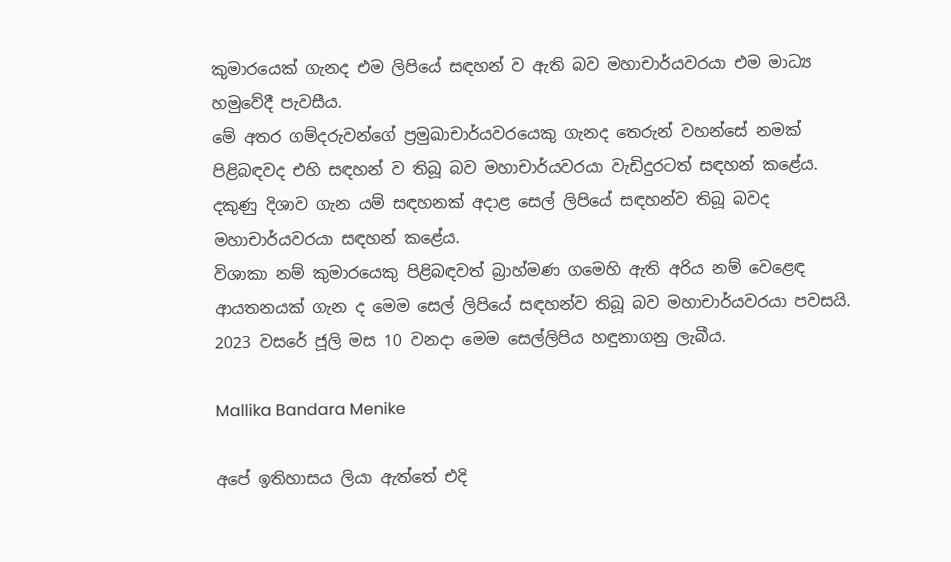කුමාරයෙක් ගැනද එම ලිපියේ සඳහන් ව ඇති බව මහාචාර්යවරයා එම මාධ්‍ය හමුවේදී පැවසීය.
මේ අතර ගම්දරුවන්ගේ ප්‍රමුඛාචාර්යවරයෙකු ගැනද තෙරුන් වහන්සේ නමක් පිළිබඳවද එහි සඳහන් ව තිබූ බව මහාචාර්යවරයා වැඩිදුරටත් සඳහන් කළේය.
දකුණු දිශාව ගැන යම් සඳහනක් අදාළ සෙල් ලිපියේ සඳහන්ව තිබූ බවද මහාචාර්යවරයා සඳහන් කළේය.
විශාකා නම් කුමාරයෙකු පිළිබඳවත් බ්‍රාහ්මණ ගමෙහි ඇති අරිය නම් වෙළෙඳ ආයතනයක් ගැන ද මෙම සෙල් ලිපියේ සඳහන්ව තිබූ බව මහාචාර්යවරයා පවසයි.
2023 වසරේ ජූලි මස 10 වනදා මෙම සෙල්ලිපිය හඳුනාගනු ලැබීය.

Mallika Bandara Menike

අපේ ඉතිහාසය ලියා ඇත්තේ එදි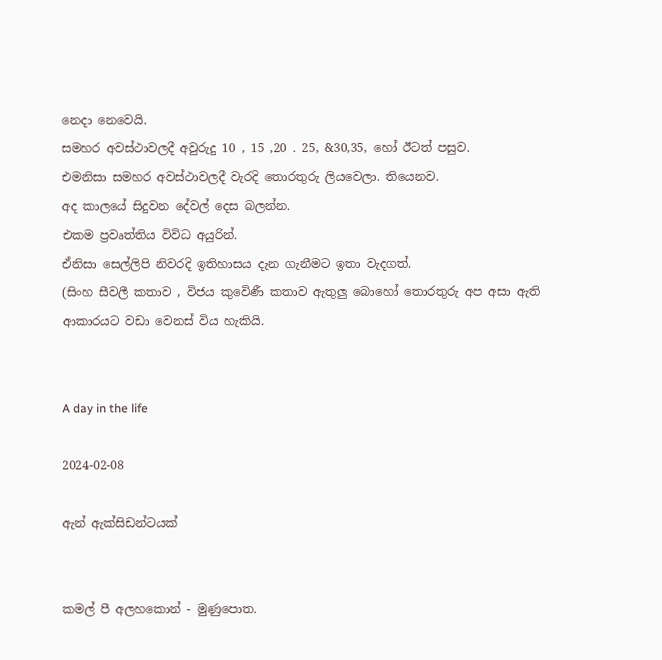නෙදා නෙවෙයි.
සමහර අවස්ථාවලදී අවුරුදු 10 , 15 ,20 . 25, &30,35, හෝ ඊටත් පසුව.
එමනිසා සමහර අවස්ථාවලදී වැරදි තොරතුරු ලියවෙලා. තියෙනව.
අද කාලයේ සිදුවන දේවල් දෙස බලන්න.
එකම ප්‍රවෘත්තිය විවිධ අයුරින්.
ඒනිසා සෙල්ලිපි නිවරදි ඉතිහාසය දැන ගැනීමට ඉතා වැදගත්.
(සිංහ සීවලී කතාව , විජය කුවෙිණී කතාව ඇතුලු බොහෝ තොරතුරු අප අසා ඇති ආකාරයට වඩා වෙනස් විය හැකියි.


A day in the life

2024-02-08

ඇන් ඇක්සිඩන්ටයක්


කමල් පී අලහකොන් - මුණුපොත.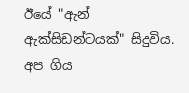ඊයේ "ඇන් ඇක්සිඩන්ටයක්" සිදුවිය.
අප ගිය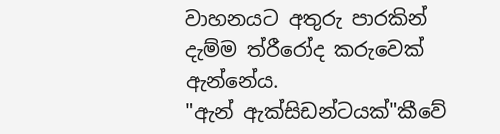වාහනයට අතුරු පාරකින් දැම්ම ත්රීරෝද කරුවෙක් ඇන්නේය.
"ඇන් ඇක්සිඩන්ටයක්"කීවේ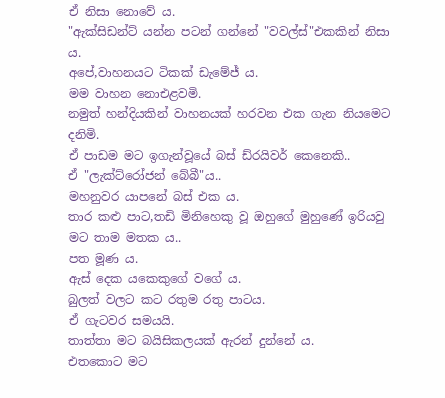ඒ නිසා නොවේ ය.
"ඇක්සිඩන්ට් යන්න පටන් ගන්නේ "වවල්ස්"එකකින් නිසා ය.
අපේ,වාහනයට ටිකක් ඩැමේජ් ය.
මම වාහන නොඑළවමි.
නමුත් හන්දියකින් වාහනයක් හරවන එක ගැන නියමෙට දනිමි.
ඒ පාඩම මට ඉගැන්වූයේ බස් ඩ්රයිවර් කෙනෙකි..
ඒ "ලැක්ට්රෝජන් බේබී"ය..
මහනුවර යාපනේ බස් එක ය.
තාර කළු පාට,තඩි මිනිහෙකු වූ ඔහුගේ මුහුණේ ඉරියවු මට තාම මතක ය..
පත මූණ ය.
ඇස් දෙක යකෙකුගේ වගේ ය.
බුලත් වලට කට රතුම රතු පාටය.
ඒ ගැටවර සමයයි.
තාත්තා මට බයිසිකලයක් ඇරන් දුන්නේ ය.
එතකොට මට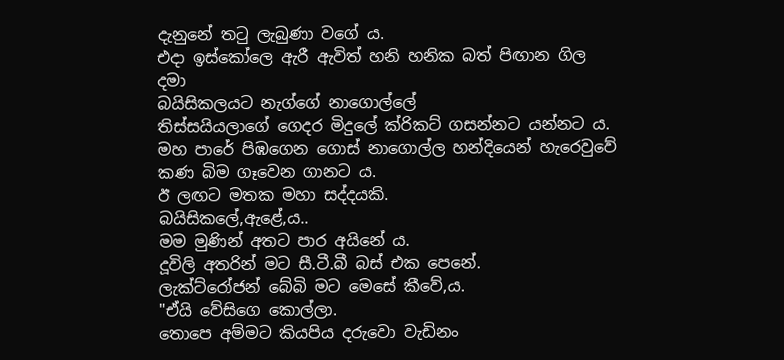දැනුනේ තටු ලැබුණා වගේ ය.
එදා ඉස්කෝලෙ ඇරී ඇවිත් හනි හනික බත් පිඟාන ගිල දමා
බයිසිකලයට නැග්ගේ නාගොල්ලේ
තිස්සයියලාගේ ගෙදර මිදුලේ ක්රිකට් ගසන්නට යන්නට ය.
මහ පාරේ පිඹගෙන ගොස් නාගොල්ල හන්දියෙන් හැරෙවුවේ
කණ බිම ගෑවෙන ගානට ය.
ඊ ලඟට මතක මහා සද්දයකි.
බයිසිකලේ,ඇළේ,ය..
මම මුණින් අතට පාර අයිනේ ය.
දූවිලි අතරින් මට සී.ටී.බී බස් එක පෙනේ.
ලැක්ට්රෝජන් බේබි මට මෙසේ කීවේ,ය.
"ඒයි වේසිගෙ කොල්ලා.
තොපෙ අම්මට කියපිය දරුවො වැඩිනං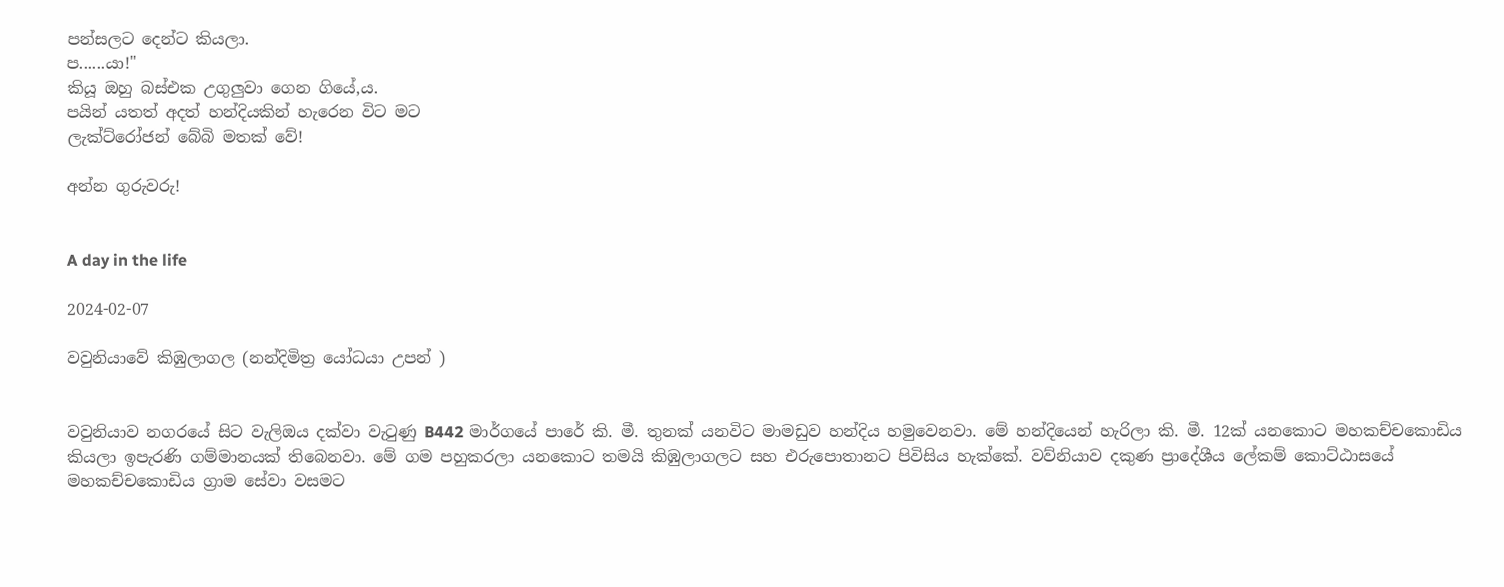පන්සලට දෙන්ට කියලා.
ප......යා!"
කියූ ඔහු බස්එක උගුලුවා ගෙන ගියේ,ය.
පයින් යතත් අදත් හන්දියකින් හැරෙන විට මට
ලැක්ට්රෝජන් බේබි මතක් වේ!

අන්න ගුරුවරු!


A day in the life

2024-02-07

වවුනියාවේ කිඹුලාගල (නන්දිමිත්‍ර යෝධයා උපන් )


වවුනියාව නගරයේ සිට වැලිඔය දක්වා වැටුණු B442 මාර්ගයේ පාරේ කි. මී. තුනක් යනවිට මාමඩුව හන්දිය හමුවෙනවා. මේ හන්දියෙන් හැරිලා කි. මී. 12ක් යනකොට මහකච්චකොඩිය කියලා ඉපැරණි ගම්මානයක්‌ තිබෙනවා. මේ ගම පහුකරලා යනකොට තමයි කිඹුලාගලට සහ එරුපොතානට පිවිසිය හැක්කේ. වව්නියාව දකුණ ප්‍රාදේශීය ලේකම් කොට්ඨාසයේ මහකච්චකොඩිය ග්‍රාම සේවා වසමට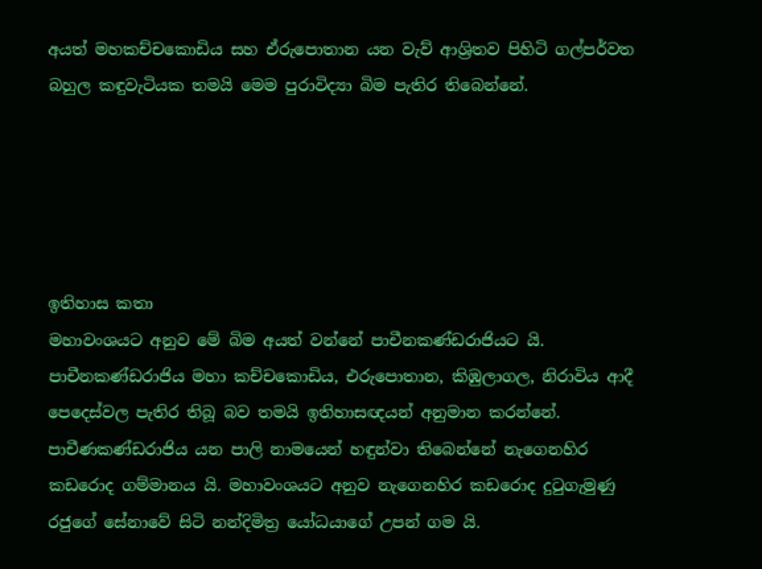අයත් මහකච්චකොඩිය සහ ඒරුපොතාන යන වැව් ආශ්‍රිතව පිහිටි ගල්පර්වත බහුල කඳුවැටියක තමයි මෙම පුරාවිද්‍යා බිම පැතිර තිබෙන්නේ.





ඉතිහාස කතා
මහාවංශයට අනුව මේ බිම අයත් වන්නේ පාචීනකණ්ඩරාජියට යි. පාචීනකණ්ඩරාජිය මහා කච්චකොඩිය, එරුපොතාන, කිඹුලාගල, නිරාවිය ආදී පෙදෙස්වල පැතිර තිබූ බව තමයි ඉතිහාසඥයන් අනුමාන කරන්නේ. පාචීණකණ්ඩරාජිය යන පාලි නාමයෙන් හඳුන්වා තිබෙන්නේ නැගෙනහිර කඩරොද ගම්මානය යි. මහාවංශයට අනුව නැගෙනහිර කඩරොද දුටුගැමුණු රජුගේ සේනාවේ සිටි නන්දිමිත්‍ර යෝධයාගේ උපන් ගම යි.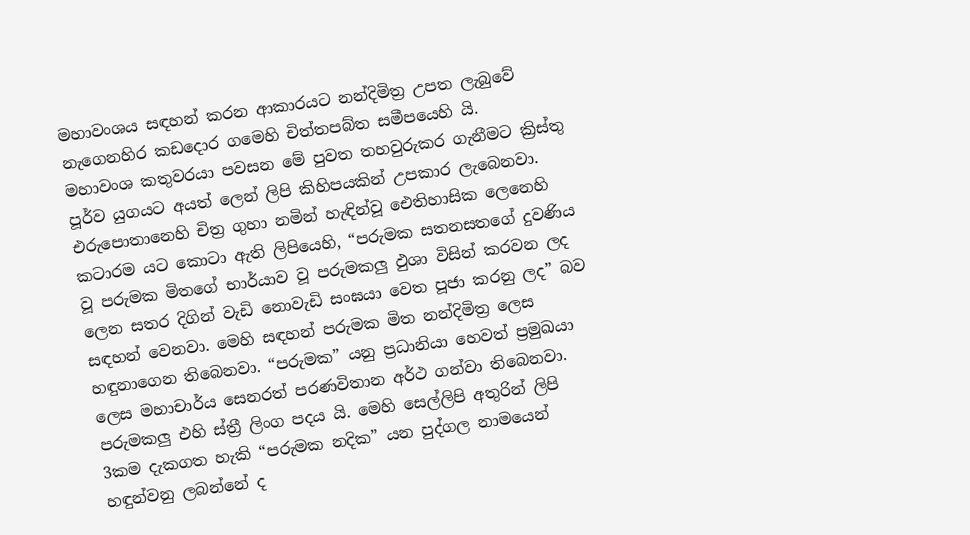මහාවංශය සඳහන් කරන ආකාරයට නන්දිමිත්‍ර උපත ලැබුවේ නැගෙනහිර කඩදොර ගමෙහි චිත්තපබ්ත සමීපයෙහි යි.
මහාවංශ කතුවරයා පවසන මේ පුවත තහවුරුකර ගැනීමට ක්‍රිස්තු පූර්ව යුගයට අයත් ලෙන් ලිපි කිහිපයකින් උපකාර ලැබෙනවා. එරුපොතානෙහි චිත්‍ර ගුහා නමින් හැඳින්වූ ඓතිහාසික ලෙනෙහි කටාරම යට කොටා ඇති ලිපියෙහි, “පරුමක සතනසතගේ දුවණිය වූ පරුමක මිතගේ භාර්යාව වූ පරුමකලු ඵුශා විසින් කරවන ලද ලෙන සතර දිගින් වැඩි නොවැඩි සංඝයා වෙත පූජා කරනු ලද” බව සඳහන් වෙනවා. මෙහි සඳහන් පරුමක මිත නන්දිමිත්‍ර ලෙස හඳුනාගෙන තිබෙනවා. “පරුමක” යනු ප්‍රධානියා හෙවත් ප්‍රමුඛයා ලෙස මහාචාර්ය සෙනරත් පරණවිතාන අර්ථ ගන්වා තිබෙනවා. පරුමකලු එහි ස්ත්‍රී ලිංග පදය යි. මෙහි සෙල්ලිපි අතුරින් ලිපි 3කම දැකගත හැකි “පරුමක නදික” යන පුද්ගල නාමයෙන් හඳුන්වනු ලබන්නේ ද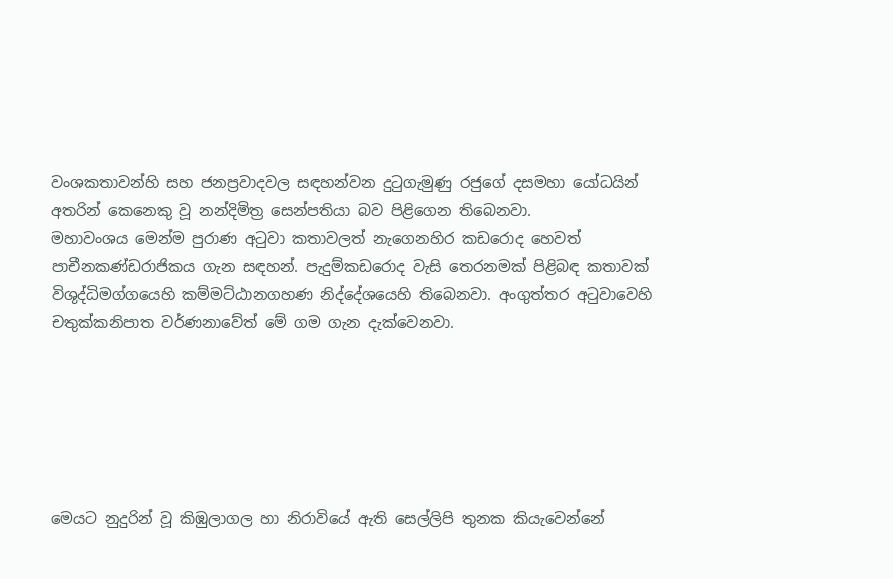වංශකතාවන්හි සහ ජනප්‍රවාදවල සඳහන්වන දුටුගැමුණු රජුගේ දසමහා යෝධයින් අතරින් කෙනෙකු වූ නන්දිමිත්‍ර සෙන්පතියා බව පිළිගෙන තිබෙනවා.
මහාවංශය මෙන්ම පුරාණ අටුවා කතාවලත් නැගෙනහිර කඩරොද හෙවත් පාචීනකණ්ඩරාජිකය ගැන සඳහන්. පැදුම්කඩරොද වැසි තෙරනමක් පිළිබඳ කතාවක් විශුද්ධිමග්ගයෙහි කම්මට්ඨානගහණ නිද්දේශයෙහි තිබෙනවා. අංගුත්තර අටුවාවෙහි චතුක්කනිපාත වර්ණනාවේත් මේ ගම ගැන දැක්වෙනවා.






මෙයට නුදුරින් වූ කිඹුලාගල හා නිරාවියේ ඇති සෙල්ලිපි තුනක කියැවෙන්නේ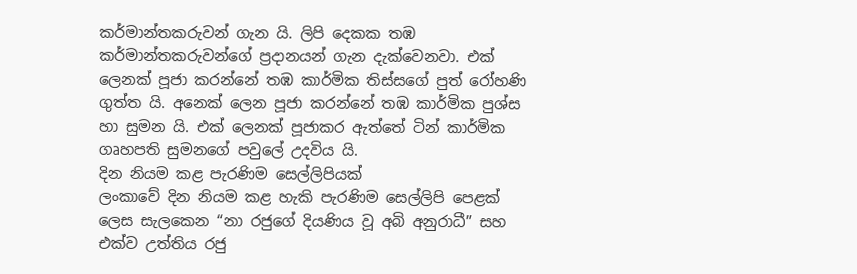කර්මාන්තකරුවන් ගැන යි. ලිපි දෙකක තඹ කර්මාන්තකරුවන්ගේ ප්‍රදානයන් ගැන දැක්වෙනවා. එක් ලෙනක් පූජා කරන්නේ තඹ කාර්මික තිස්සගේ පුත් රෝහණි ගුත්ත යි. අනෙක් ලෙන පූජා කරන්නේ තඹ කාර්මික පුශ්ස හා සුමන යි. එක් ලෙනක් පූජාකර ඇත්තේ ටින් කාර්මික ගෘහපති සුමනගේ පවුලේ උදවිය යි.
දින නියම කළ පැරණිම සෙල්ලිපියක්
ලංකාවේ දින නියම කළ හැකි පැරණිම සෙල්ලිපි පෙළක් ලෙස සැලකෙන “නා රජුගේ දියණිය වූ අබි අනුරාධී” සහ එක්ව උත්තිය රජු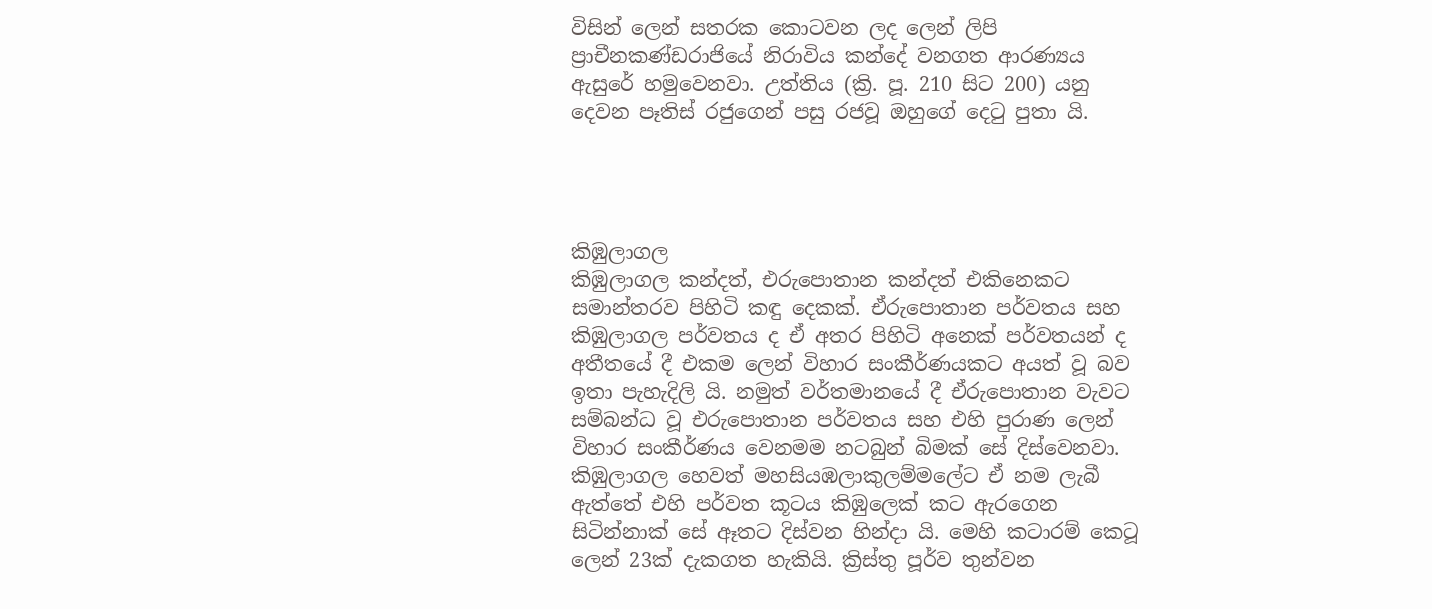විසින් ලෙන් සතරක කොටවන ලද ලෙන් ලිපි ප්‍රාචීනකණ්ඩරාජියේ නිරාවිය කන්දේ වනගත ආරණ්‍යය ඇසුරේ හමුවෙනවා. උත්තිය (ක්‍රි. පූ. 210 සිට 200) යනු දෙවන පෑතිස් රජුගෙන් පසු රජවූ ඔහුගේ දෙටු පුතා යි.




කිඹුලාගල
කිඹුලාගල කන්දත්, එරුපොතාන කන්දත් එකිනෙකට සමාන්තරව පිහිටි කඳු දෙකක්‌. ඒරුපොතාන පර්වතය සහ කිඹුලාගල පර්වතය ද ඒ අතර පිහිටි අනෙක් පර්වතයන් ද අතීතයේ දී එකම ලෙන් විහාර සංකීර්ණයකට අයත් වූ බව ඉතා පැහැදිලි යි. නමුත් වර්තමානයේ දී ඒරුපොතාන වැවට සම්බන්ධ වූ එරුපොතාන පර්වතය සහ එහි පුරාණ ලෙන් විහාර සංකීර්ණය වෙනමම නටබුන් බිමක් සේ දිස්වෙනවා.
කිඹුලාගල හෙවත් මහසියඹලාකුලම්මලේට ඒ නම ලැබී ඇත්තේ එහි පර්වත කූටය කිඹුලෙක් කට ඇරගෙන සිටින්නාක් සේ ඈතට දිස්වන හින්දා යි. මෙහි කටාරම් කෙටූ ලෙන් 23ක් දැකගත හැකියි. ක්‍රිස්තු පූර්ව තුන්වන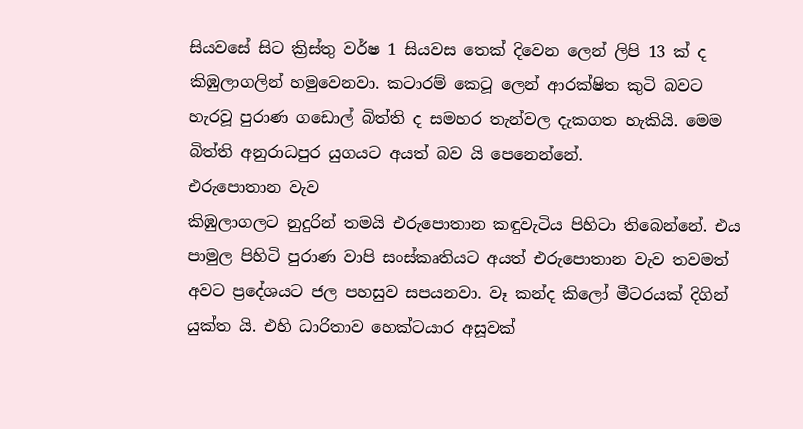සියවසේ සිට ක්‍රිස්තු වර්ෂ 1 සියවස තෙක් දිවෙන ලෙන් ලිපි 13 ක් ද කිඹුලාගලින් හමුවෙනවා. කටාරම් කෙටූ ලෙන් ආරක්ෂිත කුටි බවට හැරවූ පුරාණ ගඩොල් බිත්ති ද සමහර තැන්වල දැකගත හැකියි. මෙම බිත්ති අනුරාධපුර යුගයට අයත් බව යි පෙනෙන්නේ.
එරුපොතාන වැව
කිඹුලාගලට නුදුරින් තමයි එරුපොතාන කඳුවැටිය පිහිටා තිබෙන්නේ. එය පාමුල පිහිටි පුරාණ වාපි සංස්කෘතියට අයත් එරුපොතාන වැව තවමත් අවට ප්‍රදේශයට ජල පහසුව සපයනවා. වෑ කන්ද කිලෝ මීටරයක් දිගින් යුක්ත යි. එහි ධාරිතාව හෙක්ටයාර අසූවක්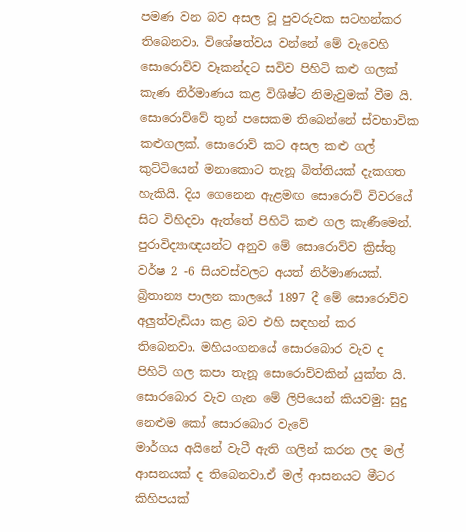පමණ වන බව අසල වූ පුවරුවක සටහන්කර තිබෙනවා. විශේෂත්වය වන්නේ මේ වැවෙහි සොරොව්ව වෑකන්දට සවිව පිහිටි කළු ගලක් කැණ නිර්මාණය කළ විශිෂ්ට නිමැවුමක් වීම යි. සොරොව්වේ තුන් පසෙකම තිබෙන්නේ ස්වභාවික කළුගලක්. සොරොව් කට අසල කළු ගල් කුට්ටියෙන් මනාකොට තැනූ බිත්තියක් දැකගත හැකියි. දිය ගෙනෙන ඇළමඟ සොරොව් විවරයේ සිට විහිදවා ඇත්තේ පිහිටි කළු ගල කැණීමෙන්. පුරාවිද්‍යාඥයන්ට අනුව මේ සොරොව්ව ක්‍රිස්තු වර්ෂ 2 -6 සියවස්වලට අයත් නිර්මාණයක්. බ්‍රිතාන්‍ය පාලන කාලයේ 1897 දී මේ සොරොව්ව අලුත්වැඩියා කළ බව එහි සඳහන් කර තිබෙනවා. මහියංගනයේ සොරබොර වැව ද පිහිටි ගල කපා තැනූ සොරොව්වකින් යුක්ත යි.
සොරබොර වැව ගැන මේ ලිපියෙන් කියවමු: සුදු නෙළුම කෝ සොරබොර වැවේ
මාර්ගය අයිනේ වැටී ඇති ගලින් කරන ලද මල් ආසනයක් ද තිබෙනවා.ඒ මල් ආසනයට මීටර කිහිපයක්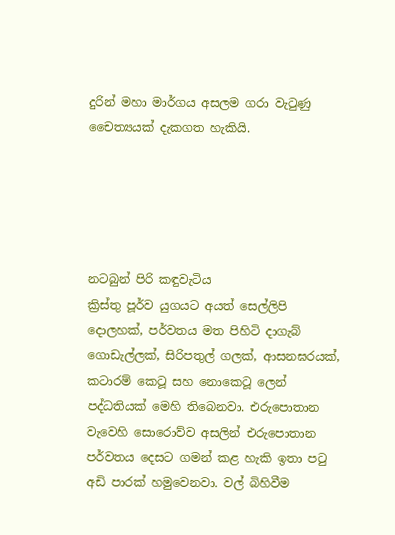දුරින් මහා මාර්ගය අසලම ගරා වැටුණු චෛත්‍යයක් දැකගත හැකියි.





නටබුන් පිරි කඳුවැටිය
ක්‍රිස්තු පූර්ව යුගයට අයත් සෙල්ලිපි දොලහක්, පර්වතය මත පිහිටි දාගැබ් ගොඩැල්ලක්, සිරිපතුල් ගලක්, ආසනඝරයක්, කටාරම් කෙටූ සහ නොකෙටූ ලෙන් පද්ධතියක් මෙහි තිබෙනවා. එරුපොතාන වැවෙහි සොරොව්ව අසලින් එරුපොතාන පර්වතය දෙසට ගමන් කළ හැකි ඉතා පටු අඩි පාරක් හමුවෙනවා. වල් බිහිවීම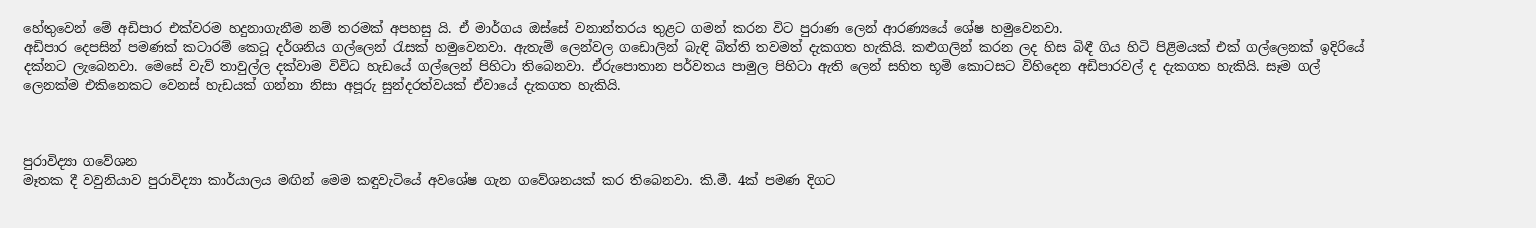හේතුවෙන් මේ අඩිපාර එක්වරම හදුනාගැනීම නම් තරමක් අපහසු යි. ඒ මාර්ගය ඔස්සේ වනාන්තරය තුළට ගමන් කරන විට පුරාණ ලෙන් ආරණ්‍යයේ ශේෂ හමුවෙනවා.
අඩිපාර දෙපසින් පමණක් කටාරම් කෙටූ දර්ශනිය ගල්ලෙන් රැසක් හමුවෙනවා. ඇතැම් ලෙන්වල ගඩොලින් බැඳි බිත්ති තවමත් දැකගත හැකියි. කළුගලින් කරන ලද හිස බිඳී ගිය හිටි පිළිමයක් එක් ගල්ලෙනක් ඉදිරියේ දක්නට ලැබෙනවා. මෙසේ වැව් තාවුල්ල දක්වාම විවිධ හැඩයේ ගල්ලෙන් පිහිටා තිබෙනවා. ඒරුපොතාන පර්වතය පාමුල පිහිටා ඇති ලෙන් සහිත භූමි කොටසට විහිදෙන අඩිපාරවල් ද දැකගත හැකියි. සෑම ගල් ලෙනක්ම එකිනෙකට වෙනස් හැඩයක් ගන්නා නිසා අපූරු සුන්දරත්වයක් ඒවායේ දැකගත හැකියි.



පුරාවිද්‍යා ගවේශන
මෑතක දී වවුනියාව පුරාවිද්‍යා කාර්යාලය මඟින් මෙම කඳුවැටියේ අවශේෂ ගැන ගවේශනයක් කර තිබෙනවා. කි.මී. 4ක් පමණ දිගට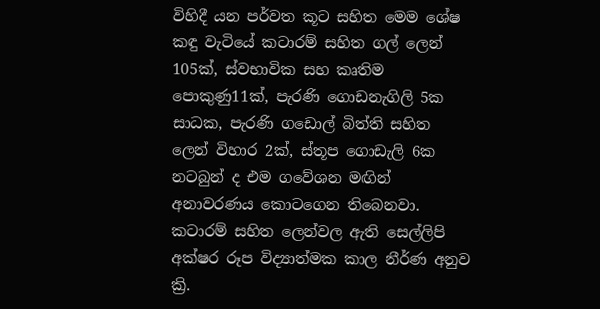විහිදී යන පර්වත කූට සහිත මෙම ශේෂ කඳු වැටියේ කටාරම් සහිත ගල් ලෙන් 105ක්, ස්වභාවික සහ කෘතිම පොකුණු11ක්, පැරණි ගොඩනැගිලි 5ක සාධක, පැරණි ගඩොල් බිත්ති සහිත ලෙන් විහාර 2ක්, ස්තූප ගොඩැලි 6ක නටබුන් ද එම ගවේශන මඟින් අනාවරණය කොටගෙන තිබෙනවා.
කටාරම් සහිත ලෙන්වල ඇති සෙල්ලිපි අක්ෂර රූප විද්‍යාත්මක කාල නීර්ණ අනුව ක්‍රි.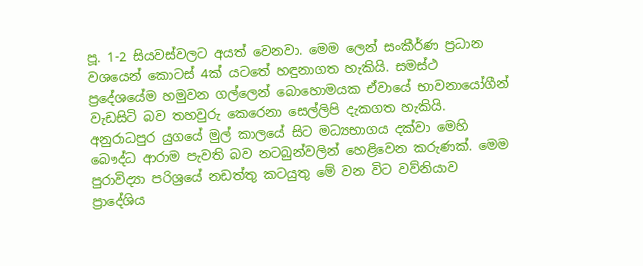පූ. 1-2 සියවස්වලට අයත් වෙනවා. මෙම ලෙන් සංකීර්ණ ප්‍රධාන වශයෙන් කොටස් 4ක් යටතේ හඳුනාගත හැකියි. සමස්ථ ප්‍රදේශයේම හමුවන ගල්ලෙන් බොහොමයක ඒවායේ භාවනායෝගීන් වැඩසිටි බව තහවුරු කෙරෙනා සෙල්ලිපි දැකගත හැකියි. අනුරාධපුර යුගයේ මුල් කාලයේ සිට මධ්‍යභාගය දක්වා මෙහි බෞද්ධ ආරාම පැවති බව නටබුන්වලින් හෙළිවෙන කරුණක්. මෙම පුරාවිද්‍යා පරිශ්‍රයේ නඩත්තු කටයුතු මේ වන විට වව්නියාව ප්‍රාදේශිය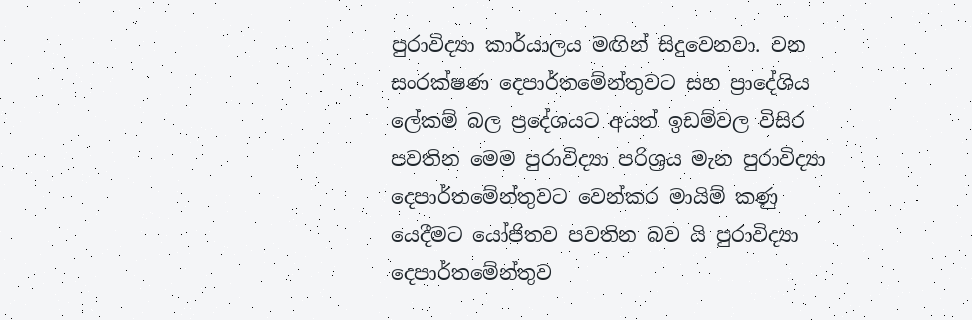පුරාවිද්‍යා කාර්යාලය මඟින් සිදුවෙනවා. වන සංරක්ෂණ දෙපාර්තමේන්තුවට සහ ප්‍රාදේශිය ලේකම් බල ප්‍රදේශයට අයත් ඉඩම්වල විසිර පවතින මෙම පුරාවිද්‍යා පරිශ්‍රය මැන පුරාවිද්‍යා දෙපාර්තමේන්තුවට වෙන්කර මායිම් කණු යෙදීමට යෝජිතව පවතින බව යි පුරාවිද්‍යා දෙපාර්තමේන්තුව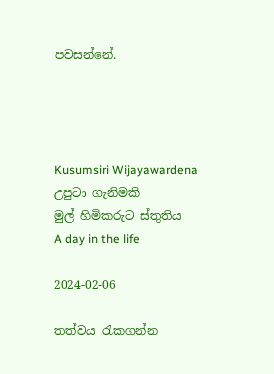පවසන්නේ.




Kusumsiri Wijayawardena
උපුටා ගැනිමකි
මුල් හිමිකරුට ස්තුතිය
A day in the life

2024-02-06

තත්වය රැකගන්න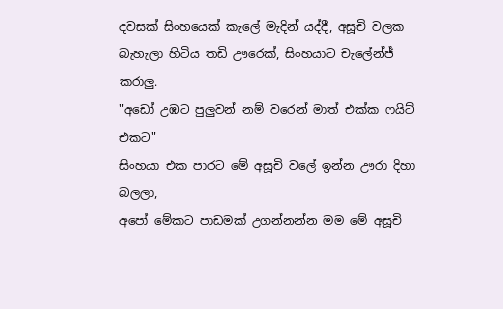දවසක් සිංහයෙක් කැලේ මැදින් යද්දී, අසූචි වලක බැහැලා හිටිය තඩි ඌරෙක්, සිංහයාට චැලේන්ජ් කරාලු.
"අඩෝ උඹට පුලුවන් නම් වරෙන් මාත් එක්ක ෆයිට් එකට"
සිංහයා එක පාරට මේ අසූචි වලේ ඉන්න ඌරා දිහා බලලා,
අපෝ මේකට පාඩමක් උගන්නන්න මම මේ අසූචි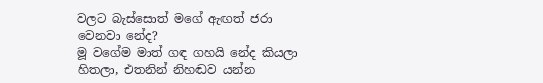වලට බැස්සොත් මගේ ඇඟත් ජරා වෙනවා නේද?
මූ වගේම මාත් ගඳ ගහයි නේද කියලා හිතලා, එතනින් නිහඬව යන්න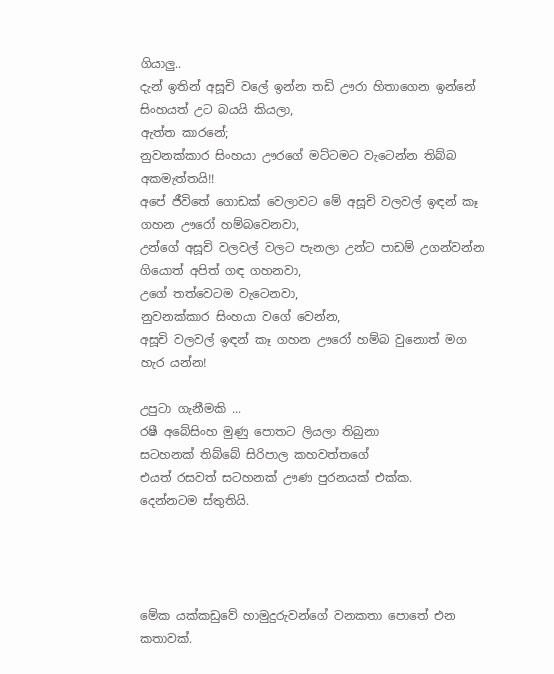ගියාලු..
දැන් ඉතින් අසූචි වලේ ඉන්න තඩි ඌරා හිතාගෙන ඉන්නේ සිංහයත් උට බයයි කියලා,
ඇත්ත කාරනේ;
නුවනක්කාර සිංහයා ඌරගේ මට්ටමට වැටෙන්න තිබ්බ අකමැත්තයි!!
අපේ ජීවිතේ ගොඩක් වෙලාවට මේ අසූචි වලවල් ඉඳන් කෑ ගහන ඌරෝ හම්බවෙනවා,
උන්ගේ අසූචි වලවල් වලට පැනලා උන්ට පාඩම් උගන්වන්න ගියොත් අපිත් ගඳ ගහනවා,
උගේ තත්වෙටම වැටෙනවා,
නුවනක්කාර සිංහයා වගේ වෙන්න,
අසූචි වලවල් ඉඳන් කෑ ගහන ඌරෝ හම්බ වුනොත් මග හැර යන්න!

උපුටා ගැනීමකි ...
රෂී අබේසිංහ මුණු පොතට ලියලා තිබුනා
සටහනක් තිබ්බේ සිරිපාල කහවත්තගේ
එයත් රසවත් සටහනක් ඌණ පුරනයක් එක්ක.
දෙන්නටම ස්තුතියි.




මේක යක්කඩුවේ හාමුදුරුවන්ගේ වනකතා පොතේ එන කතාවක්.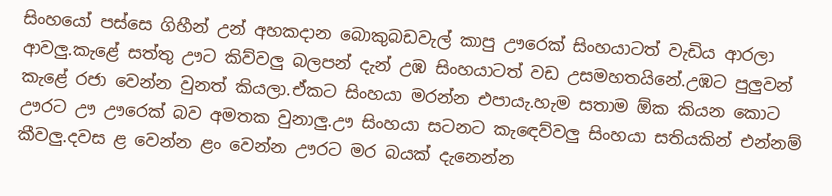සිංහයෝ පස්සෙ ගිහීන් උන් අහකදාන බොකුබඩවැල් කාපු ඌරෙක් සිංහයාටත් වැඩිය ආරලා ආවලු.කැළේ සත්තු ඌට කිව්වලු බලපන් දැන් උඹ සිංහයාටත් වඩ උසමහතයිනේ.උඹට පුලුවන් කැළේ රජා වෙන්න වුනත් කියලා.ඒකට සිංහයා මරන්න එපායැ.හැම සතාම ඕක කියන කොට ඌරට ඌ ඌරෙක් බව අමතක වුනාලු.ඌ සිංහයා සටනට කැඳෙව්වලු සිංහයා සතියකින් එන්නම් කීවලු.දවස ළ වෙන්න ළං වෙන්න ඌරට මර බයක් දැනෙන්න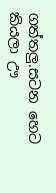ගත්තලු.සටන හෙට කියලා ඌ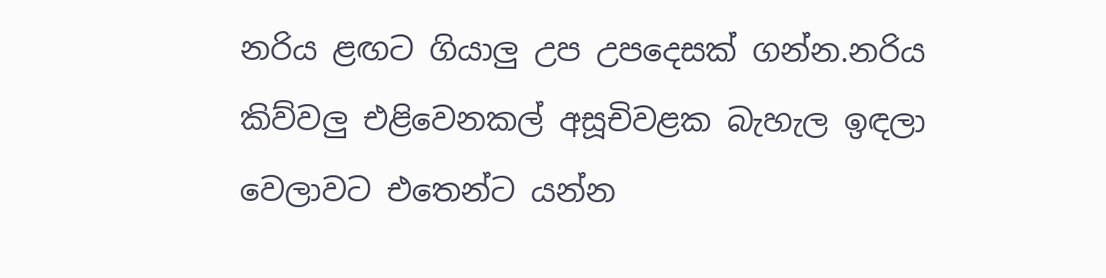නරිය ළඟට ගියාලු උප උපදෙසක් ගන්න.නරිය කිව්වලු එළිවෙනකල් අසූචිවළක බැහැල ඉඳලා වෙලාවට එතෙන්ට යන්න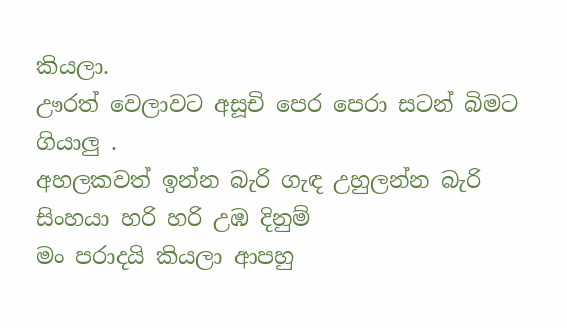කියලා.
ඌරත් වෙලාවට අසූචි පෙර පෙරා සටන් බිමට ගියාලු .
අහලකවත් ඉන්න බැරි ගැඳ උහුලන්න බැරි
සිංහයා හරි හරි උඹ දිනුම්
මං පරාදයි කියලා ආපහු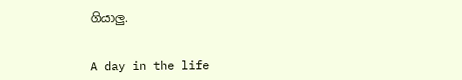ගියාලු.


A day in the life